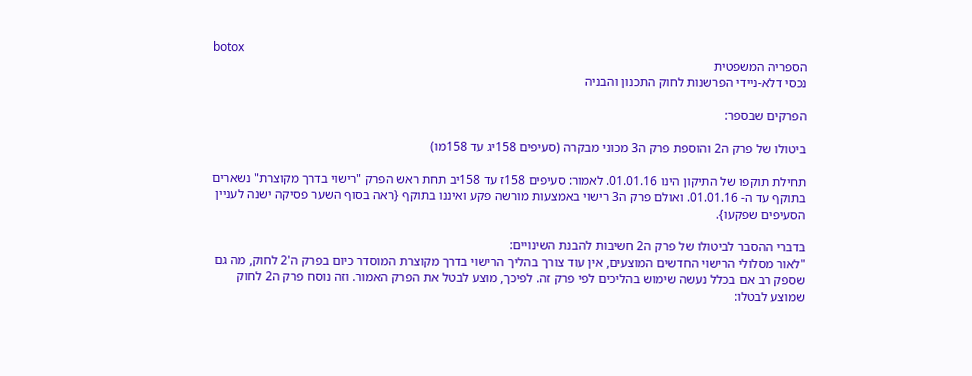botox
הספריה המשפטית
נכסי דלא-ניידי הפרשנות לחוק התכנון והבניה

הפרקים שבספר:

ביטולו של פרק ה2 והוספת פרק ה3 מכוני מבקרה (סעיפים 158יג עד 158מו)

תחילת תוקפו של התיקון הינו 01.01.16. לאמור: סעיפים 158ז עד 158יב תחת ראש הפרק "רישוי בדרך מקוצרת" נשארים בתוקף עד ה- 01.01.16. ואולם פרק ה3 רישוי באמצעות מורשה פקע ואיננו בתוקף {ראה בסוף השער פסיקה ישנה לעניין הסעיפים שפקעו}.

בדברי ההסבר לביטולו של פרק ה2 חשיבות להבנת השינויים:
"לאור מסלולי הרישוי החדשים המוצעים, אין עוד צורך בהליך הרישוי בדרך מקוצרת המוסדר כיום בפרק ה'2 לחוק, מה גם שספק רב אם בכלל נעשה שימוש בהליכים לפי פרק זה. לפיכך, מוצע לבטל את הפרק האמור. וזה נוסח פרק ה2 לחוק שמוצע לבטלו: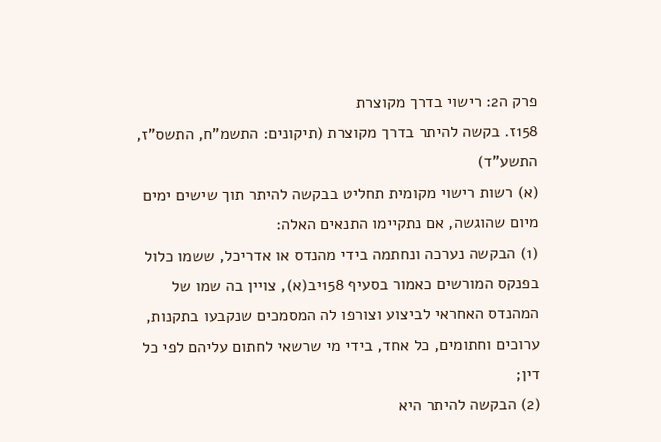פרק ה2: רישוי בדרך מקוצרת
158ז. בקשה להיתר בדרך מקוצרת (תיקונים: התשמ"ח, התשס"ז, התשע"ד)
(א) רשות רישוי מקומית תחליט בבקשה להיתר תוך שישים ימים מיום שהוגשה, אם נתקיימו התנאים האלה:
(1) הבקשה נערכה ונחתמה בידי מהנדס או אדריכל, ששמו כלול בפנקס המורשים כאמור בסעיף 158יב(א), צויין בה שמו של המהנדס האחראי לביצוע וצורפו לה המסמכים שנקבעו בתקנות, ערוכים וחתומים, כל אחד, בידי מי שרשאי לחתום עליהם לפי כל דין;
(2) הבקשה להיתר היא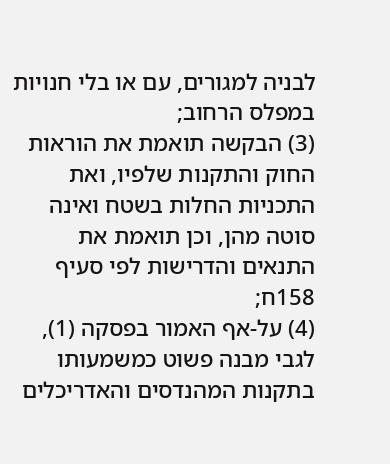לבניה למגורים, עם או בלי חנויות במפלס הרחוב;
(3) הבקשה תואמת את הוראות החוק והתקנות שלפיו, ואת התכניות החלות בשטח ואינה סוטה מהן, וכן תואמת את התנאים והדרישות לפי סעיף 158ח;
(4) על-אף האמור בפסקה (1), לגבי מבנה פשוט כמשמעותו בתקנות המהנדסים והאדריכלים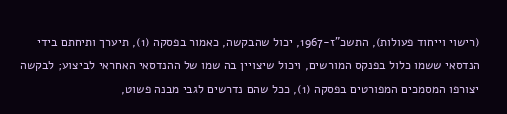(רישוי וייחוד פעולות), התשכ"ז-1967, יכול שהבקשה, כאמור בפסקה (1), תיערך ותיחתם בידי הנדסאי ששמו כלול בפנקס המורשים, ויכול שיצויין בה שמו של ההנדסאי האחראי לביצוע; לבקשה יצורפו המסמכים המפורטים בפסקה (1), ככל שהם נדרשים לגבי מבנה פשוט,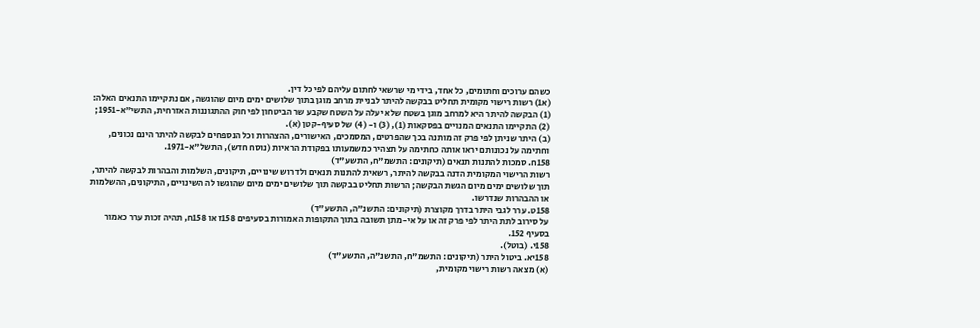כשהם ערוכים וחתומים, כל אחד, בידי מי שרשאי לחתום עליהם לפי כל דין.
(א1) רשות רישוי מקומית תחליט בבקשה להיתר לבניית מרחב מוגן בתוך שלושים ימים מיום שהוגשה, אם נתקיימו התנאים האלה:
(1) הבקשה להיתר היא למרחב מוגן בשטח שלא יעלה על השטח שקבע שר הביטחון לפי חוק ההתגוננות האזרחית, התשי"א-1951;
(2) התקיימו התנאים המנויים בפסקאות (1), (3) ו- (4) של סעיף-קטן (א).
(ב) היתר שניתן לפי פרק זה מותנה בכך שהפרטים, המסמכים, האישורים, ההצהרות וכל הנספחים לבקשה להיתר הינם נכונים, וחתימה על נכונותם יראו אותה כחתימה על תצהיר כמשמעותו בפקודת הראיות (נוסח חדש), התשל"א-1971.
158ח. סמכות להתנות תנאים (תיקונים: התשמ"ח, התשע"ד)
רשות הרישוי המקומית הדנה בבקשה להיתר, רשאית להתנות תנאים ולדרוש שינויים, תיקונים, השלמות והבהרות לבקשה להיתר, תוך שלושים ימים מיום הגשת הבקשה; הרשות תחליט בבקשה תוך שלושים ימים מיום שהוגשו לה השינויים, התיקונים, ההשלמות או ההבהרות שנדרשו.
158ט. ערר לגבי היתר בדרך מקוצרת (תיקונים: התשנ"ה, התשע"ד)
על סירוב לתת היתר לפי פרק זה או על אי-מתן תשובה בתוך התקופות האמורות בסעיפים 158ז או 158ח, תהיה זכות ערר כאמור בסעיף 152.
158י. (בוטל).
158יא. ביטול היתר (תיקונים: התשמ"ח, התשנ"ה, התשע"ד)
(א) מצאה רשות רישוי מקומית,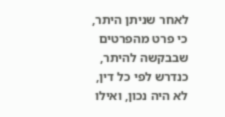לאחר שניתן היתר, כי פרט מהפרטים שבבקשה להיתר, כנדרש לפי כל דין, לא היה נכון, ואילו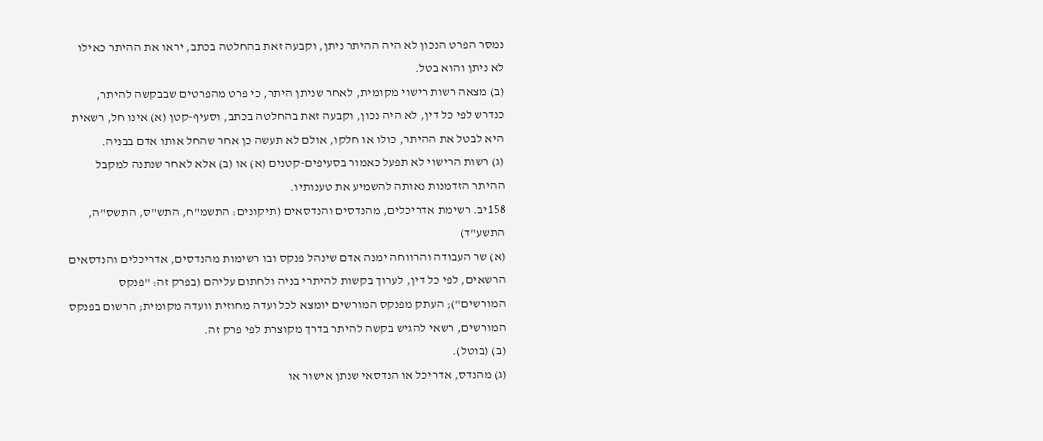נמסר הפרט הנכון לא היה ההיתר ניתן, וקבעה זאת בהחלטה בכתב, יראו את ההיתר כאילו לא ניתן והוא בטל.
(ב) מצאה רשות רישוי מקומית, לאחר שניתן היתר, כי פרט מהפרטים שבבקשה להיתר, כנדרש לפי כל דין, לא היה נכון, וקבעה זאת בהחלטה בכתב, וסעיף-קטן (א) אינו חל, רשאית היא לבטל את ההיתר, כולו או חלקו, אולם לא תעשה כן אחר שהחל אותו אדם בבניה.
(ג) רשות הרישוי לא תפעל כאמור בסעיפים-קטנים (א) או (ב) אלא לאחר שנתנה למקבל ההיתר הזדמנות נאותה להשמיע את טענותיו.
158יב. רשימת אדריכלים, מהנדסים והנדסאים (תיקונים: התשמ"ח, התש"ס, התשס"ה, התשע"ד)
(א) שר העבודה והרווחה ימנה אדם שינהל פנקס ובו רשימות מהנדסים, אדריכלים והנדסאים הרשאים, לפי כל דין, לערוך בקשות להיתרי בניה ולחתום עליהם (בפרק זה: "פנקס המורשים"); העתק מפנקס המורשים יומצא לכל ועדה מחוזית וועדה מקומית; הרשום בפנקס המורשים, רשאי להגיש בקשה להיתר בדרך מקוצרת לפי פרק זה.
(ב) (בוטל).
(ג) מהנדס, אדריכל או הנדסאי שנתן אישור או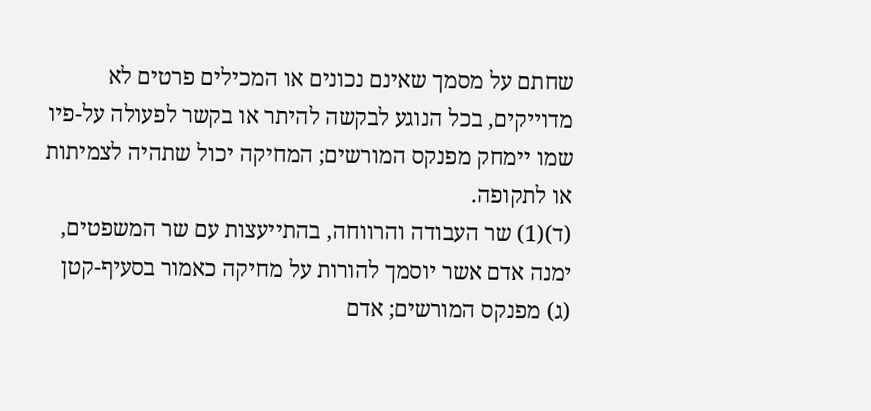שחתם על מסמך שאינם נכונים או המכילים פרטים לא מדוייקים, בכל הנוגע לבקשה להיתר או בקשר לפעולה על-פיו שמו יימחק מפנקס המורשים; המחיקה יכול שתהיה לצמיתות או לתקופה.
(ד)(1) שר העבודה והרווחה, בהתייעצות עם שר המשפטים, ימנה אדם אשר יוסמך להורות על מחיקה כאמור בסעיף-קטן (ג) מפנקס המורשים; אדם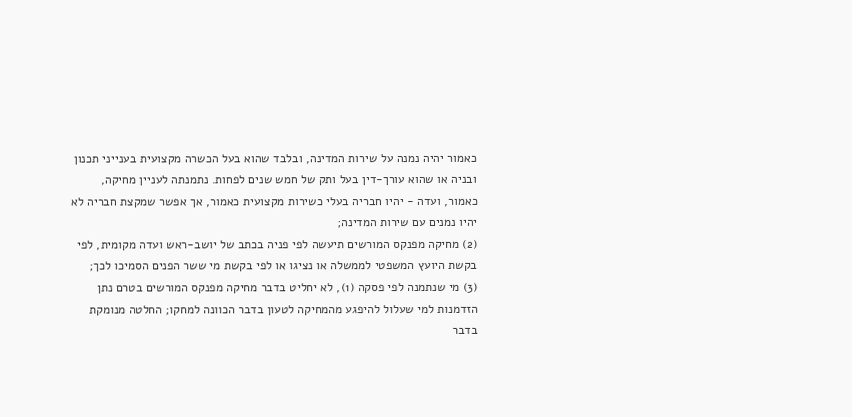כאמור יהיה נמנה על שירות המדינה, ובלבד שהוא בעל הכשרה מקצועית בענייני תכנון ובניה או שהוא עורך-דין בעל ותק של חמש שנים לפחות. נתמנתה לעניין מחיקה, כאמור, ועדה - יהיו חבריה בעלי כשירות מקצועית כאמור, אך אפשר שמקצת חבריה לא יהיו נמנים עם שירות המדינה;
(2) מחיקה מפנקס המורשים תיעשה לפי פניה בכתב של יושב-ראש ועדה מקומית, לפי בקשת היועץ המשפטי לממשלה או נציגו או לפי בקשת מי ששר הפנים הסמיכו לכך;
(3) מי שנתמנה לפי פסקה (1), לא יחליט בדבר מחיקה מפנקס המורשים בטרם נתן הזדמנות למי שעלול להיפגע מהמחיקה לטעון בדבר הכוונה למחקו; החלטה מנומקת בדבר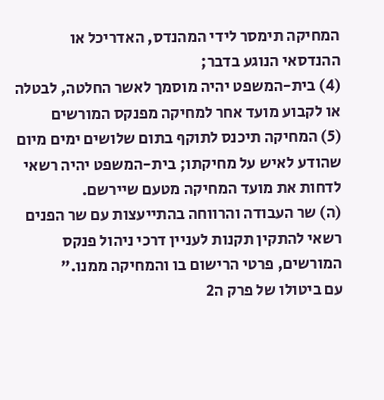המחיקה תימסר לידי המהנדס, האדריכל או ההנדסאי הנוגע בדבר;
(4) בית-המשפט יהיה מוסמך לאשר החלטה, לבטלה או לקבוע מועד אחר למחיקה מפנקס המורשים
(5) המחיקה תיכנס לתוקף בתום שלושים ימים מיום שהודע לאיש על מחיקתו; בית-המשפט יהיה רשאי לדחות את מועד המחיקה מטעם שיירשם.
(ה) שר העבודה והרווחה בהתייעצות עם שר הפנים רשאי להתקין תקנות לעניין דרכי ניהול פנקס המורשים, פרטי הרישום בו והמחיקה ממנו."
עם ביטולו של פרק ה2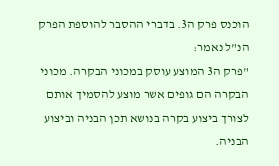הוכנס פרק ה3. בדברי ההסבר להוספת הפרק הנ"ל נאמר:
"פרק ה3 המוצע עוסק במכוני הבקרה. מכוני הבקרה הם גופים אשר מוצע להסמיך אותם לצורך ביצוע בקרה בנושא תכן הבניה וביצוע הבניה.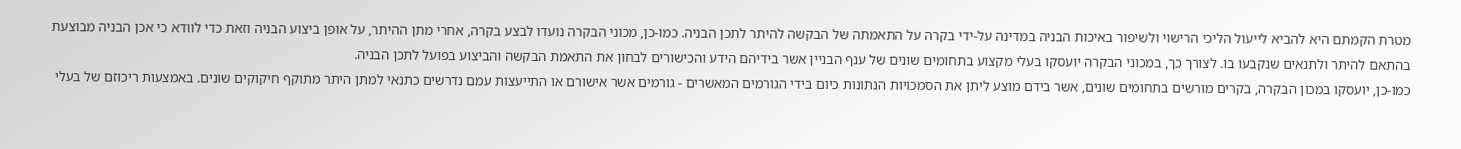מטרת הקמתם היא להביא לייעול הליכי הרישוי ולשיפור באיכות הבניה במדינה על-ידי בקרה על התאמתה של הבקשה להיתר לתכן הבניה. כמו-כן, מכוני הבקרה נועדו לבצע בקרה, אחרי מתן ההיתר, על אופן ביצוע הבניה וזאת כדי לוודא כי אכן הבניה מבוצעת בהתאם להיתר ולתנאים שנקבעו בו. לצורך כך, במכוני הבקרה יועסקו בעלי מקצוע בתחומים שונים של ענף הבניין אשר בידיהם הידע והכישורים לבחון את התאמת הבקשה והביצוע בפועל לתכן הבניה.
כמו-כן, יועסקו במכון הבקרה, בקרים מורשים בתחומים שונים, אשר בידם מוצע ליתן את הסמכויות הנתונות כיום בידי הגורמים המאשרים - גורמים אשר אישורם או התייעצות עמם נדרשים כתנאי למתן היתר מתוקף חיקוקים שונים. באמצעות ריכוזם של בעלי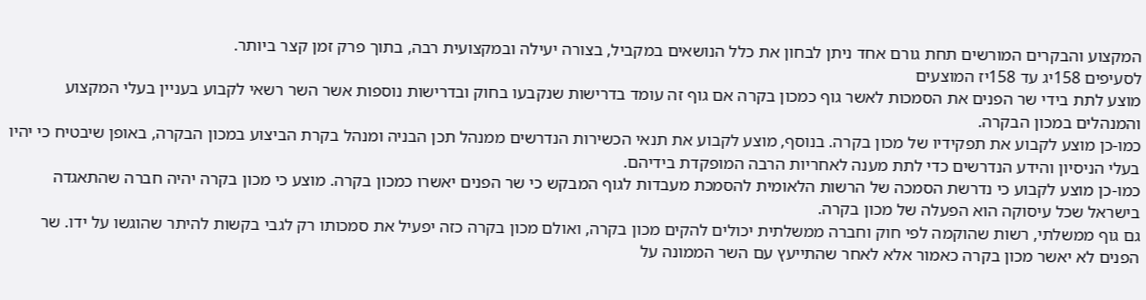המקצוע והבקרים המורשים תחת גורם אחד ניתן לבחון את כלל הנושאים במקביל, בצורה יעילה ובמקצועית רבה, בתוך פרק זמן קצר ביותר.
לסעיפים 158יג עד 158יז המוצעים
מוצע לתת בידי שר הפנים את הסמכות לאשר גוף כמכון בקרה אם גוף זה עומד בדרישות שנקבעו בחוק ובדרישות נוספות אשר השר רשאי לקבוע בעניין בעלי המקצוע והמנהלים במכון הבקרה.
כמו-כן מוצע לקבוע את תפקידיו של מכון בקרה. בנוסף, מוצע לקבוע את תנאי הכשירות הנדרשים ממנהל תכן הבניה ומנהל בקרת הביצוע במכון הבקרה, באופן שיבטיח כי יהיו בעלי הניסיון והידע הנדרשים כדי לתת מענה לאחריות הרבה המופקדת בידיהם.
כמו-כן מוצע לקבוע כי נדרשת הסמכה של הרשות הלאומית להסמכת מעבדות לגוף המבקש כי שר הפנים יאשרו כמכון בקרה. מוצע כי מכון בקרה יהיה חברה שהתאגדה בישראל שכל עיסוקה הוא הפעלה של מכון בקרה.
גם גוף ממשלתי, רשות שהוקמה לפי חוק וחברה ממשלתית יכולים להקים מכון בקרה, ואולם מכון בקרה כזה יפעיל את סמכותו רק לגבי בקשות להיתר שהוגשו על ידו. שר הפנים לא יאשר מכון בקרה כאמור אלא לאחר שהתייעץ עם השר הממונה על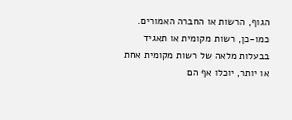הגוף, הרשות או החברה האמורים.
כמו-כן, רשות מקומית או תאגיד בבעלות מלאה של רשות מקומית אחת או יותר, יוכלו אף הם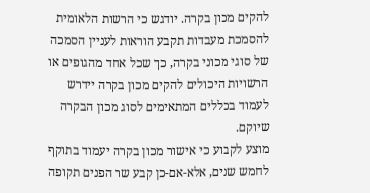להקים מכון בקרה. יודגש כי הרשות הלאומית להסמכת מעבדות תקבע הוראות לעניין הסמכה של סוגי מכוני בקרה, כך שכל אחד מהגופים או הרשויות היכולים להקים מכון בקרה יידרש לעמוד בכללים המתאימים לסוג מכון הבקרה שיוקם.
מוצע לקבוע כי אישור מכון בקרה יעמוד בתוקף לחמש שנים, אלא-אם-כן קבע שר הפנים תקופה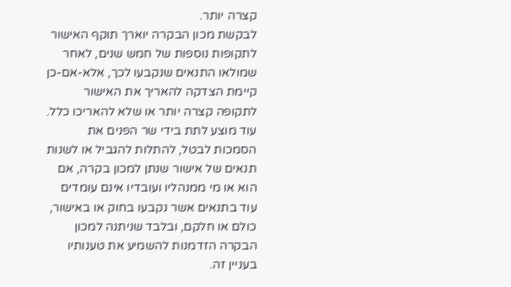קצרה יותר.
לבקשת מכון הבקרה יוארך תוקף האישור לתקופות נוספות של חמש שנים, לאחר שמולאו התנאים שנקבעו לכך, אלא-אם-כן קיימת הצדקה להאריך את האישור לתקופה קצרה יותר או שלא להאריכו כלל.
עוד מוצע לתת בידי שר הפנים את הסמכות לבטל, להתלות להגביל או לשנות תנאים של אישור שנתן למכון בקרה, אם הוא או מי ממנהליו ועובדיו אינם עומדים עוד בתנאים אשר נקבעו בחוק או באישור, כולם או חלקם, ובלבד שניתנה למכון הבקרה הזדמנות להשמיע את טענותיו בעניין זה.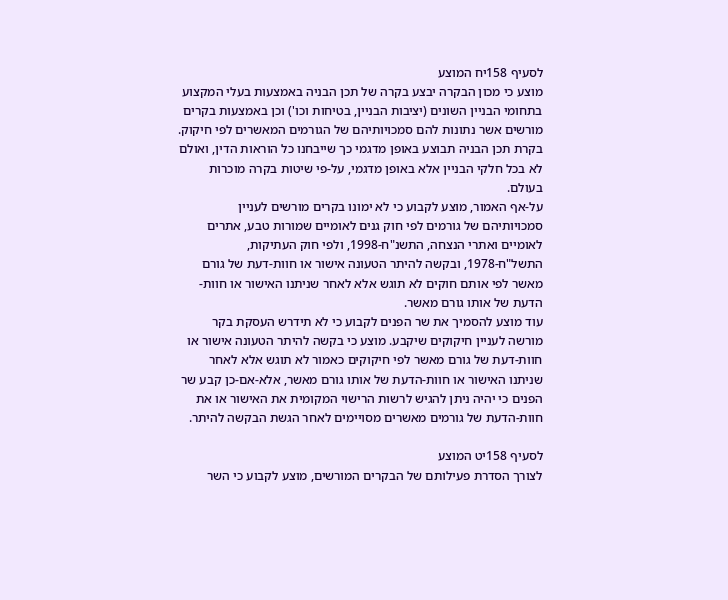לסעיף 158יח המוצע
מוצע כי מכון הבקרה יבצע בקרה של תכן הבניה באמצעות בעלי המקצוע בתחומי הבניין השונים (יציבות הבניין, בטיחות וכו') וכן באמצעות בקרים מורשים אשר נתונות להם סמכויותיהם של הגורמים המאשרים לפי חיקוק. בקרת תכן הבניה תבוצע באופן מדגמי כך שייבחנו כל הוראות הדין, ואולם לא בכל חלקי הבניין אלא באופן מדגמי, על-פי שיטות בקרה מוכרות בעולם.
על-אף האמור, מוצע לקבוע כי לא ימונו בקרים מורשים לעניין סמכויותיהם של גורמים לפי חוק גנים לאומיים שמורות טבע, אתרים לאומיים ואתרי הנצחה, התשנ"ח-1998, ולפי חוק העתיקות, התשל"ח-1978, ובקשה להיתר הטעונה אישור או חוות-דעת של גורם מאשר לפי אותם חוקים לא תוגש אלא לאחר שניתנו האישור או חוות-הדעת של אותו גורם מאשר.
עוד מוצע להסמיך את שר הפנים לקבוע כי לא תידרש העסקת בקר מורשה לעניין חיקוקים שיקבע. מוצע כי בקשה להיתר הטעונה אישור או חוות-דעת של גורם מאשר לפי חיקוקים כאמור לא תוגש אלא לאחר שניתנו האישור או חוות-הדעת של אותו גורם מאשר, אלא-אם-כן קבע שר הפנים כי יהיה ניתן להגיש לרשות הרישוי המקומית את האישור או את חוות-הדעת של גורמים מאשרים מסויימים לאחר הגשת הבקשה להיתר.

לסעיף 158יט המוצע
לצורך הסדרת פעילותם של הבקרים המורשים, מוצע לקבוע כי השר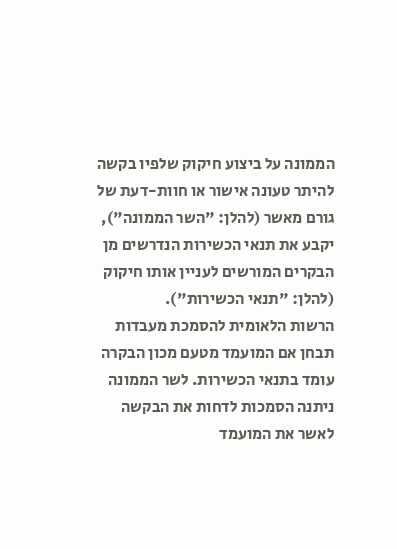הממונה על ביצוע חיקוק שלפיו בקשה להיתר טעונה אישור או חוות-דעת של גורם מאשר (להלן: "השר הממונה"), יקבע את תנאי הכשירות הנדרשים מן הבקרים המורשים לעניין אותו חיקוק (להלן: "תנאי הכשירות").
הרשות הלאומית להסמכת מעבדות תבחן אם המועמד מטעם מכון הבקרה עומד בתנאי הכשירות. לשר הממונה ניתנה הסמכות לדחות את הבקשה לאשר את המועמד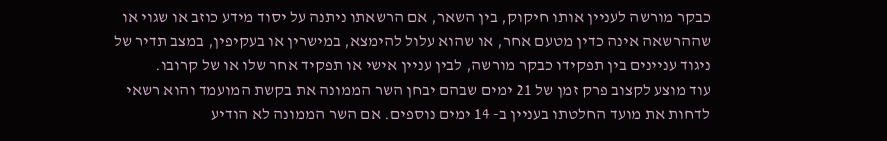כבקר מורשה לעניין אותו חיקוק, בין השאר, אם הרשאתו ניתנה על יסוד מידע כוזב או שגוי או שההרשאה אינה כדין מטעם אחר, או שהוא עלול להימצא, במישרין או בעקיפין, במצב תדיר של ניגוד עניינים בין תפקידו כבקר מורשה, לבין עניין אישי או תפקיד אחר שלו או של קרובו.
עוד מוצע לקצוב פרק זמן של 21 ימים שבהם יבחן השר הממונה את בקשת המועמד והוא רשאי לדחות את מועד החלטתו בעניין ב- 14 ימים נוספים. אם השר הממונה לא הודיע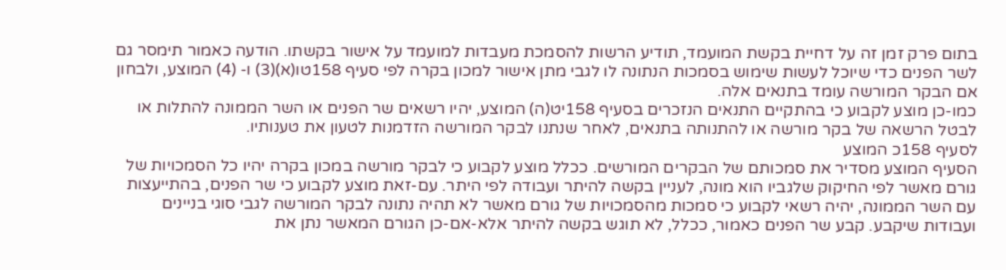בתום פרק זמן זה על דחיית בקשת המועמד, תודיע הרשות להסמכת מעבדות למועמד על אישור בקשתו. הודעה כאמור תימסר גם לשר הפנים כדי שיוכל לעשות שימוש בסמכות הנתונה לו לגבי מתן אישור למכון בקרה לפי סעיף 158טו(א)(3) ו- (4) המוצע, ולבחון אם הבקר המורשה עומד בתנאים אלה.
כמו-כן מוצע לקבוע כי בהתקיים התנאים הנזכרים בסעיף 158יט(ה) המוצע, יהיו רשאים שר הפנים או השר הממונה להתלות או לבטל הרשאה של בקר מורשה או להתנותה בתנאים, לאחר שנתנו לבקר המורשה הזדמנות לטעון את טענותיו.
לסעיף 158כ המוצע
הסעיף המוצע מסדיר את סמכותם של הבקרים המורשים. ככלל מוצע לקבוע כי לבקר מורשה במכון בקרה יהיו כל הסמכויות של גורם מאשר לפי החיקוק שלגביו הוא מונה, לעניין בקשה להיתר ועבודה לפי היתר. עם-זאת מוצע לקבוע כי שר הפנים, בהתייעצות עם השר הממונה, יהיה רשאי לקבוע כי סמכות מהסמכויות של גורם מאשר לא תהיה נתונה לבקר המורשה לגבי סוגי בניינים ועבודות שיקבע. קבע שר הפנים כאמור, ככלל, לא תוגש בקשה להיתר אלא-אם-כן הגורם המאשר נתן את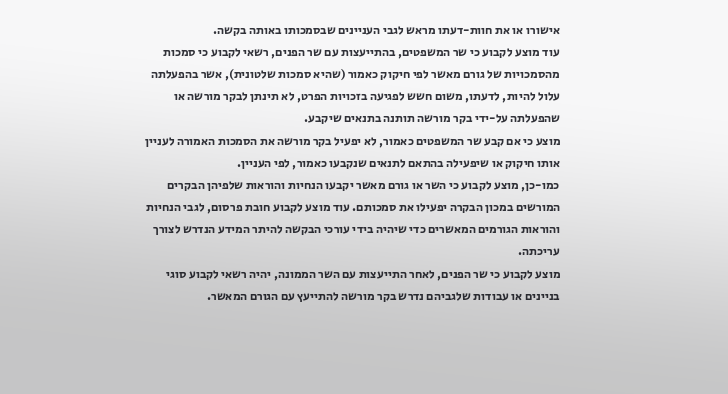אישורו או את חוות-דעתו מראש לגבי העניינים שבסמכותו באותה בקשה.
עוד מוצע לקבוע כי שר המשפטים, בהתייעצות עם שר הפנים, רשאי לקבוע כי סמכות מהסמכויות של גורם מאשר לפי חיקוק כאמור (שהיא סמכות שלטונית), אשר בהפעלתה עלול להיות, לדעתו, משום חשש לפגיעה בזכויות הפרט, לא תינתן לבקר מורשה או שהפעלתה על-ידי בקר מורשה תותנה בתנאים שיקבע.
מוצע כי אם קבע שר המשפטים כאמור, לא יפעיל בקר מורשה את הסמכות האמורה לעניין אותו חיקוק או שיפעילה בהתאם לתנאים שנקבעו כאמור, לפי העניין.
כמו-כן, מוצע לקבוע כי השר או גורם מאשר יקבעו הנחיות והוראות שלפיהן הבקרים המורשים במכון הבקרה יפעילו את סמכותם. עוד מוצע לקבוע חובת פרסום, לגבי הנחיות והוראות הגורמים המאשרים כדי שיהיה בידי עורכי הבקשה להיתר המידע הנדרש לצורך עריכתה.
מוצע לקבוע כי שר הפנים, לאחר התייעצות עם השר הממונה, יהיה רשאי לקבוע סוגי בניינים או עבודות שלגביהם נדרש בקר מורשה להתייעץ עם הגורם המאשר.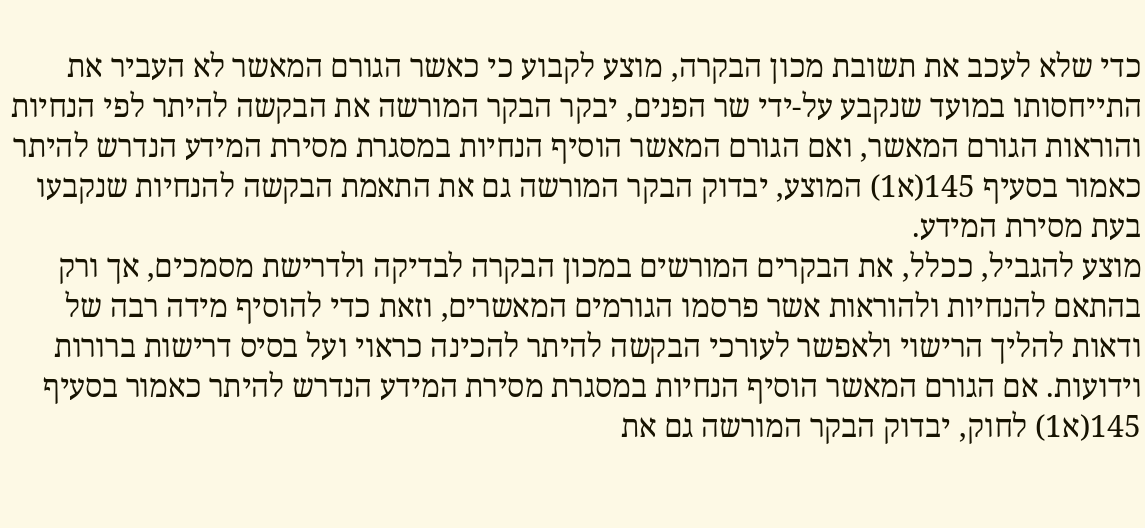כדי שלא לעכב את תשובת מכון הבקרה, מוצע לקבוע כי כאשר הגורם המאשר לא העביר את התייחסותו במועד שנקבע על-ידי שר הפנים, יבקר הבקר המורשה את הבקשה להיתר לפי הנחיות והוראות הגורם המאשר, ואם הגורם המאשר הוסיף הנחיות במסגרת מסירת המידע הנדרש להיתר כאמור בסעיף 145(א1) המוצע, יבדוק הבקר המורשה גם את התאמת הבקשה להנחיות שנקבעו בעת מסירת המידע.
מוצע להגביל, ככלל, את הבקרים המורשים במכון הבקרה לבדיקה ולדרישת מסמכים, אך ורק בהתאם להנחיות ולהוראות אשר פרסמו הגורמים המאשרים, וזאת כדי להוסיף מידה רבה של ודאות להליך הרישוי ולאפשר לעורכי הבקשה להיתר להכינה כראוי ועל בסיס דרישות ברורות וידועות. אם הגורם המאשר הוסיף הנחיות במסגרת מסירת המידע הנדרש להיתר כאמור בסעיף 145(א1) לחוק, יבדוק הבקר המורשה גם את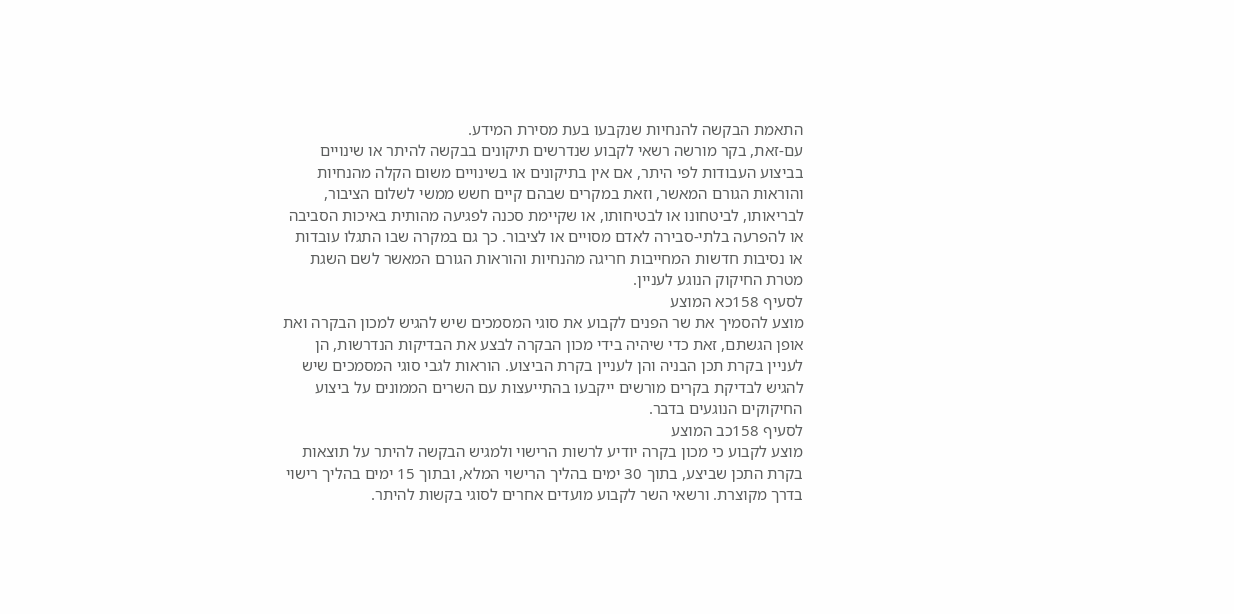התאמת הבקשה להנחיות שנקבעו בעת מסירת המידע.
עם-זאת, בקר מורשה רשאי לקבוע שנדרשים תיקונים בבקשה להיתר או שינויים בביצוע העבודות לפי היתר, אם אין בתיקונים או בשינויים משום הקלה מהנחיות והוראות הגורם המאשר, וזאת במקרים שבהם קיים חשש ממשי לשלום הציבור, לבריאותו, לביטחונו או לבטיחותו, או שקיימת סכנה לפגיעה מהותית באיכות הסביבה או להפרעה בלתי-סבירה לאדם מסויים או לציבור. כך גם במקרה שבו התגלו עובדות או נסיבות חדשות המחייבות חריגה מהנחיות והוראות הגורם המאשר לשם השגת מטרת החיקוק הנוגע לעניין.
לסעיף 158כא המוצע
מוצע להסמיך את שר הפנים לקבוע את סוגי המסמכים שיש להגיש למכון הבקרה ואת אופן הגשתם, זאת כדי שיהיה בידי מכון הבקרה לבצע את הבדיקות הנדרשות, הן לעניין בקרת תכן הבניה והן לעניין בקרת הביצוע. הוראות לגבי סוגי המסמכים שיש להגיש לבדיקת בקרים מורשים ייקבעו בהתייעצות עם השרים הממונים על ביצוע החיקוקים הנוגעים בדבר.
לסעיף 158כב המוצע
מוצע לקבוע כי מכון בקרה יודיע לרשות הרישוי ולמגיש הבקשה להיתר על תוצאות בקרת התכן שביצע, בתוך 30 ימים בהליך הרישוי המלא, ובתוך 15 ימים בהליך רישוי בדרך מקוצרת. ורשאי השר לקבוע מועדים אחרים לסוגי בקשות להיתר.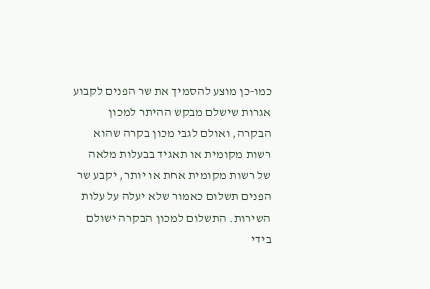כמו-כן מוצע להסמיך את שר הפנים לקבוע אגרות שישלם מבקש ההיתר למכון הבקרה, ואולם לגבי מכון בקרה שהוא רשות מקומית או תאגיד בבעלות מלאה של רשות מקומית אחת או יותר, יקבע שר הפנים תשלום כאמור שלא יעלה על עלות השירות. התשלום למכון הבקרה ישולם בידי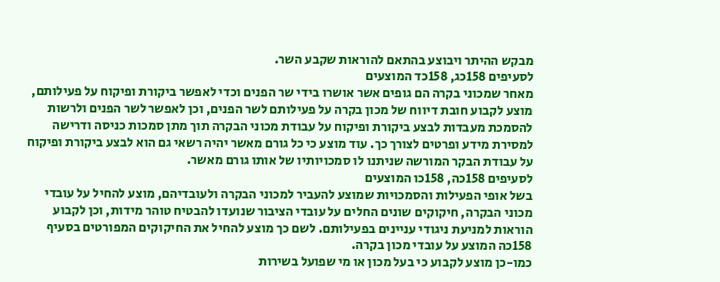מבקש ההיתר ויבוצע בהתאם להוראות שקבע השר.
לסעיפים 158כג, 158כד המוצעים
מאחר שמכוני בקרה הם גופים אשר אושרו בידי שר הפנים וכדי לאפשר ביקורת ופיקוח על פעילותם, מוצע לקבוע חובת דיווח של מכון בקרה על פעילותם לשר הפנים, וכן לאפשר לשר הפנים ולרשות להסמכת מעבדות לבצע ביקורת ופיקוח על עבודת מכוני הבקרה תוך מתן סמכות כניסה ודרישה למסירת מידע ופרטים לצורך כך. עוד מוצע כי כל גורם מאשר יהיה רשאי גם הוא לבצע ביקורת ופיקוח על עבודת הבקר המורשה שניתנו לו סמכויותיו של אותו גורם מאשר.
לסעיפים 158כה, 158כו המוצעים
בשל אופי הפעילות והסמכויות שמוצע להעביר למכוני הבקרה ולעובדיהם, מוצע להחיל על עובדי מכוני הבקרה, חיקוקים שונים החלים על עובדי הציבור שנועדו להבטיח טוהר מידות, וכן לקבוע הוראות למניעת ניגודי עניינים בפעילותם. לשם כך מוצע להחיל את החיקוקים המפורטים בסעיף 158כה המוצע על עובדי מכון בקרה.
כמו-כן מוצע לקבוע כי בעל מכון או מי שפועל בשירות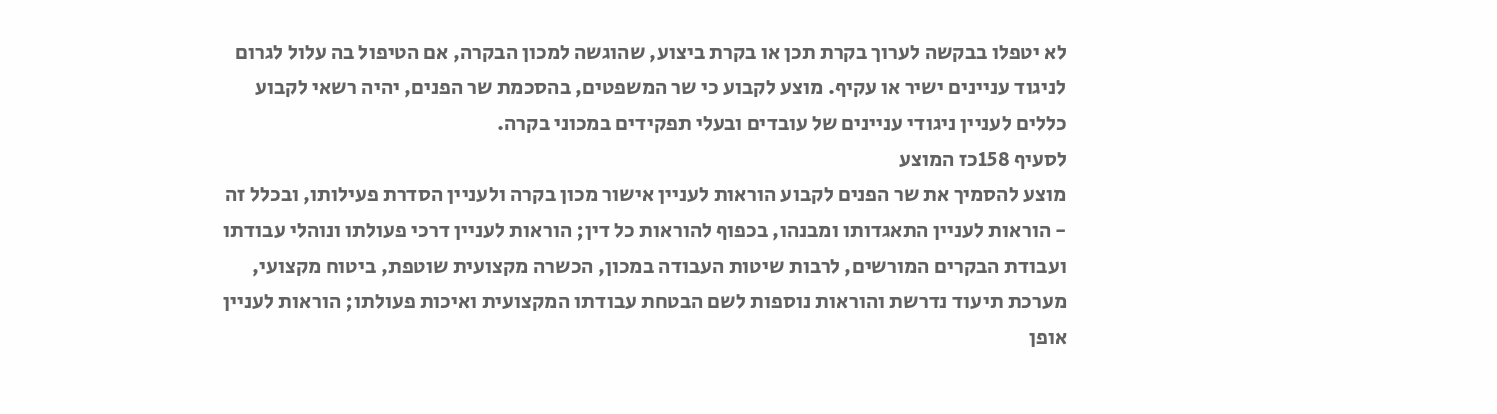לא יטפלו בבקשה לערוך בקרת תכן או בקרת ביצוע, שהוגשה למכון הבקרה, אם הטיפול בה עלול לגרום לניגוד עניינים ישיר או עקיף. מוצע לקבוע כי שר המשפטים, בהסכמת שר הפנים, יהיה רשאי לקבוע כללים לעניין ניגודי עניינים של עובדים ובעלי תפקידים במכוני בקרה.
לסעיף 158כז המוצע
מוצע להסמיך את שר הפנים לקבוע הוראות לעניין אישור מכון בקרה ולעניין הסדרת פעילותו, ובכלל זה - הוראות לעניין התאגדותו ומבנהו, בכפוף להוראות כל דין; הוראות לעניין דרכי פעולתו ונוהלי עבודתו ועבודת הבקרים המורשים, לרבות שיטות העבודה במכון, הכשרה מקצועית שוטפת, ביטוח מקצועי, מערכת תיעוד נדרשת והוראות נוספות לשם הבטחת עבודתו המקצועית ואיכות פעולתו; הוראות לעניין אופן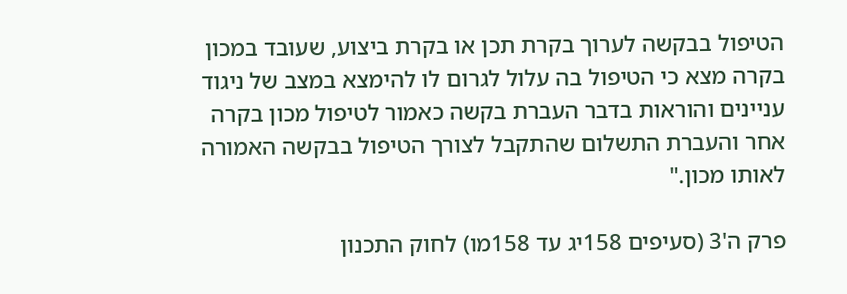הטיפול בבקשה לערוך בקרת תכן או בקרת ביצוע, שעובד במכון בקרה מצא כי הטיפול בה עלול לגרום לו להימצא במצב של ניגוד עניינים והוראות בדבר העברת בקשה כאמור לטיפול מכון בקרה אחר והעברת התשלום שהתקבל לצורך הטיפול בבקשה האמורה לאותו מכון."

פרק ה'3 (סעיפים 158יג עד 158מו) לחוק התכנון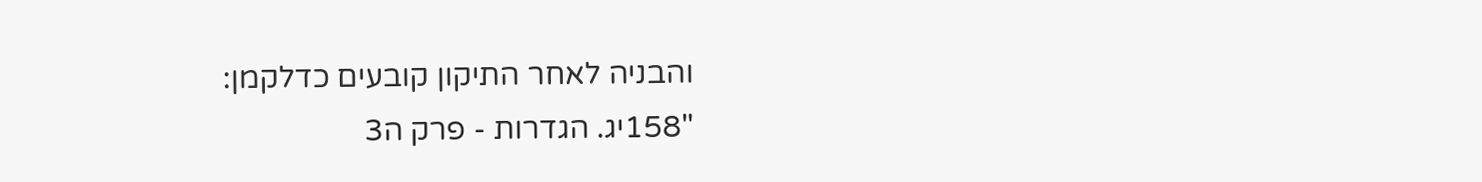והבניה לאחר התיקון קובעים כדלקמן:
"158יג. הגדרות - פרק ה3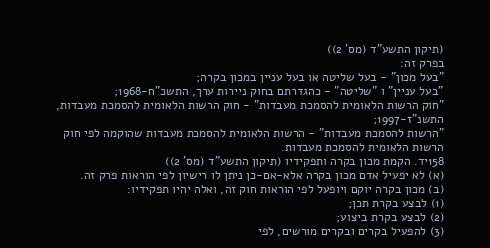(תיקון התשע"ד (מס' 2))
בפרק זה:
"בעל מכון" - בעל שליטה או בעל עניין במכון בקרה;
"בעל עניין" ו "שליטה" - כהגדרתם בחוק ניירות ערך, התשכ"ח-1968;
"חוק הרשות הלאומית להסמכת מעבדות" - חוק הרשות הלאומית להסמכת מעבדות, התשנ"ז-1997;
"הרשות להסמכת מעבדות" - הרשות הלאומית להסמכת מעבדות שהוקמה לפי חוק הרשות הלאומית להסמכת מעבדות.
158יד. הקמת מכון בקרה ותפקידיו (תיקון התשע"ד (מס' 2))
(א) לא יפעיל אדם מכון בקרה אלא-אם-כן ניתן לו רישיון לפי הוראות פרק זה.
(ב) מכון בקרה יוקם ויופעל לפי הוראות חוק זה, ואלה יהיו תפקידיו:
(1) לבצע בקרת תכן;
(2) לבצע בקרת ביצוע;
(3) להפעיל בקרים ובקרים מורשים, לפי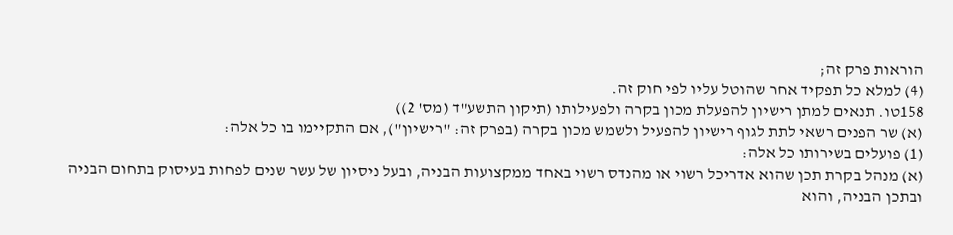הוראות פרק זה;
(4) למלא כל תפקיד אחר שהוטל עליו לפי חוק זה.
158טו. תנאים למתן רישיון להפעלת מכון בקרה ולפעילותו (תיקון התשע"ד (מס' 2))
(א) שר הפנים רשאי לתת לגוף רישיון להפעיל ולשמש מכון בקרה (בפרק זה: "רישיון"), אם התקיימו בו כל אלה:
(1) פועלים בשירותו כל אלה:
(א) מנהל בקרת תכן שהוא אדריכל רשוי או מהנדס רשוי באחד ממקצועות הבניה, ובעל ניסיון של עשר שנים לפחות בעיסוק בתחום הבניה ובתכן הבניה, והוא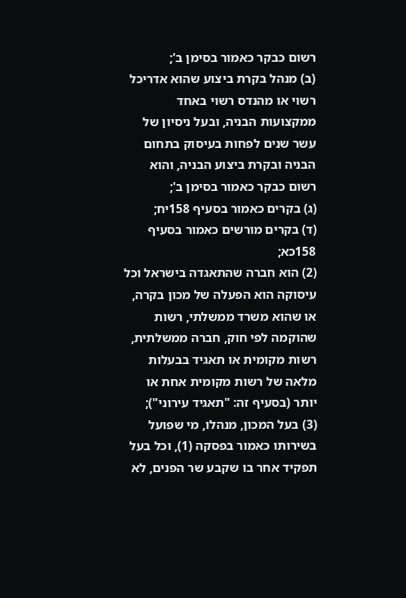רשום כבקר כאמור בסימן ב';
(ב) מנהל בקרת ביצוע שהוא אדריכל רשוי או מהנדס רשוי באחד ממקצועות הבניה, ובעל ניסיון של עשר שנים לפחות בעיסוק בתחום הבניה ובקרת ביצוע הבניה, והוא רשום כבקר כאמור בסימן ב';
(ג) בקרים כאמור בסעיף 158יח;
(ד) בקרים מורשים כאמור בסעיף 158כא;
(2) הוא חברה שהתאגדה בישראל וכל עיסוקה הוא הפעלה של מכון בקרה, או שהוא משרד ממשלתי, רשות שהוקמה לפי חוק, חברה ממשלתית, רשות מקומית או תאגיד בבעלות מלאה של רשות מקומית אחת או יותר (בסעיף זה: "תאגיד עירוני");
(3) בעל המכון, מנהלו, מי שפועל בשירותו כאמור בפסקה (1), וכל בעל תפקיד אחר בו שקבע שר הפנים, לא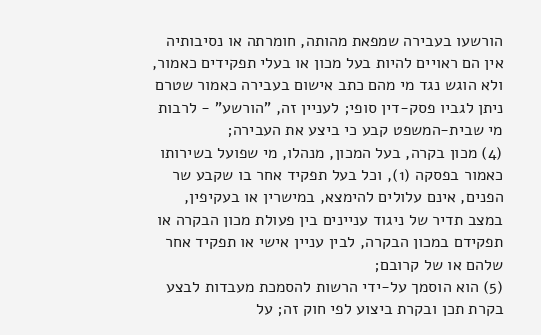הורשעו בעבירה שמפאת מהותה, חומרתה או נסיבותיה אין הם ראויים להיות בעל מכון או בעלי תפקידים כאמור, ולא הוגש נגד מי מהם כתב אישום בעבירה כאמור שטרם ניתן לגביו פסק-דין סופי; לעניין זה, "הורשע" - לרבות מי שבית-המשפט קבע כי ביצע את העבירה;
(4) מכון בקרה, בעל המכון, מנהלו, מי שפועל בשירותו כאמור בפסקה (1), וכל בעל תפקיד אחר בו שקבע שר הפנים, אינם עלולים להימצא, במישרין או בעקיפין, במצב תדיר של ניגוד עניינים בין פעולת מכון הבקרה או תפקידם במכון הבקרה, לבין עניין אישי או תפקיד אחר שלהם או של קרובם;
(5) הוא הוסמך על-ידי הרשות להסמכת מעבדות לבצע בקרת תכן ובקרת ביצוע לפי חוק זה; על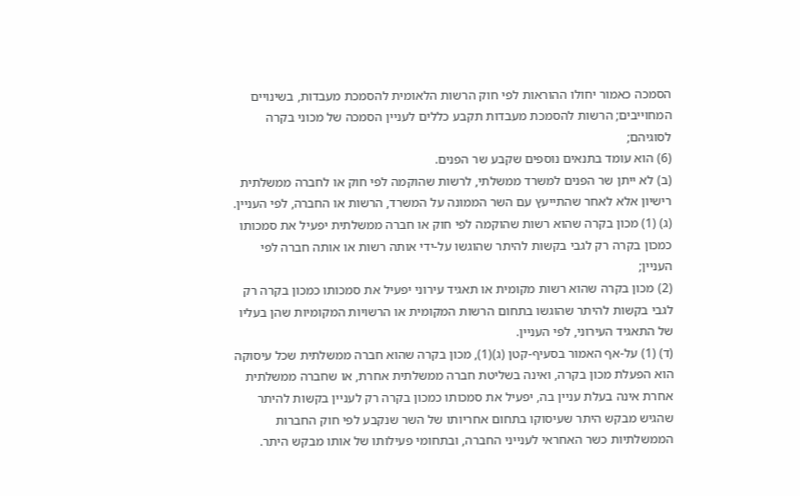הסמכה כאמור יחולו ההוראות לפי חוק הרשות הלאומית להסמכת מעבדות, בשינויים המחוייבים; הרשות להסמכת מעבדות תקבע כללים לעניין הסמכה של מכוני בקרה לסוגיהם;
(6) הוא עומד בתנאים נוספים שקבע שר הפנים.
(ב) לא ייתן שר הפנים למשרד ממשלתי, לרשות שהוקמה לפי חוק או לחברה ממשלתית רישיון אלא לאחר שהתייעץ עם השר הממונה על המשרד, הרשות או החברה, לפי העניין.
(ג) (1) מכון בקרה שהוא רשות שהוקמה לפי חוק או חברה ממשלתית יפעיל את סמכותו כמכון בקרה רק לגבי בקשות להיתר שהוגשו על-ידי אותה רשות או אותה חברה לפי העניין;
(2) מכון בקרה שהוא רשות מקומית או תאגיד עירוני יפעיל את סמכותו כמכון בקרה רק לגבי בקשות להיתר שהוגשו בתחום הרשות המקומית או הרשויות המקומיות שהן בעליו של התאגיד העירוני, לפי העניין.
(ד) (1) על-אף האמור בסעיף-קטן (ג)(1), מכון בקרה שהוא חברה ממשלתית שכל עיסוקה הוא הפעלת מכון בקרה, ואינה בשליטת חברה ממשלתית אחרת, או שחברה ממשלתית אחרת אינה בעלת עניין בה, יפעיל את סמכותו כמכון בקרה רק לעניין בקשות להיתר שהגיש מבקש היתר שעיסוקו בתחום אחריותו של השר שנקבע לפי חוק החברות הממשלתיות כשר האחראי לענייני החברה, ובתחומי פעילותו של אותו מבקש היתר.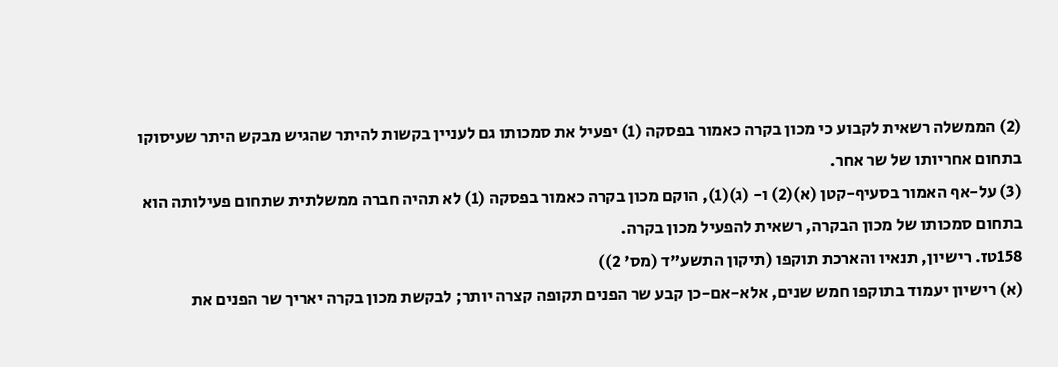(2) הממשלה רשאית לקבוע כי מכון בקרה כאמור בפסקה (1) יפעיל את סמכותו גם לעניין בקשות להיתר שהגיש מבקש היתר שעיסוקו בתחום אחריותו של שר אחר.
(3) על-אף האמור בסעיף-קטן (א)(2) ו- (ג)(1), הוקם מכון בקרה כאמור בפסקה (1) לא תהיה חברה ממשלתית שתחום פעילותה הוא בתחום סמכותו של מכון הבקרה, רשאית להפעיל מכון בקרה.
158טז. רישיון, תנאיו והארכת תוקפו (תיקון התשע"ד (מס' 2))
(א) רישיון יעמוד בתוקפו חמש שנים, אלא-אם-כן קבע שר הפנים תקופה קצרה יותר; לבקשת מכון בקרה יאריך שר הפנים את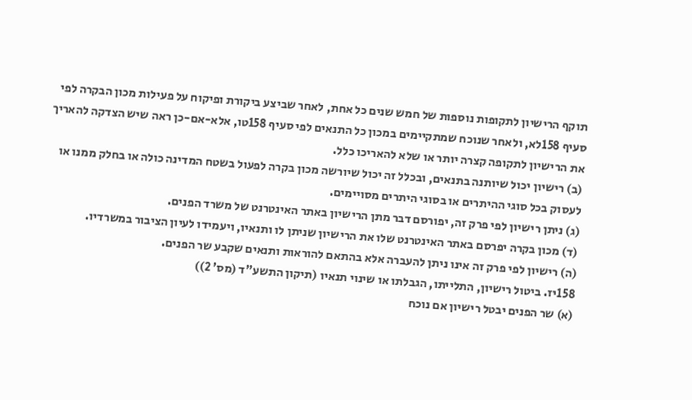תוקף הרישיון לתקופות נוספות של חמש שנים כל אחת, לאחר שביצע ביקורת ופיקוח על פעילות מכון הבקרה לפי סעיף 158לא, ולאחר שנוכח שמתקיימים במכון כל התנאים לפי סעיף 158טו, אלא-אם-כן ראה שיש הצדקה להאריך את הרישיון לתקופה קצרה יותר או שלא להאריכו כלל.
(ב) רישיון יכול שיותנה בתנאים, ובכלל זה יכול שיורשה מכון בקרה לפעול בשטח המדינה כולה או בחלק ממנו או לעסוק בכל סוגי ההיתרים או בסוגי היתרים מסויימים.
(ג) ניתן רישיון לפי פרק זה, יפורסם דבר מתן הרישיון באתר האינטרנט של משרד הפנים.
(ד) מכון בקרה יפרסם באתר האינטרנט שלו את הרישיון שניתן לו ותנאיו, ויעמידו לעיון הציבור במשרדיו.
(ה) רישיון לפי פרק זה אינו ניתן להעברה אלא בהתאם להוראות ותנאים שקבע שר הפנים.
158יז. ביטול רישיון, התלייתו, הגבלתו או שינוי תנאיו (תיקון התשע"ד (מס' 2))
(א) שר הפנים יבטל רישיון אם נוכח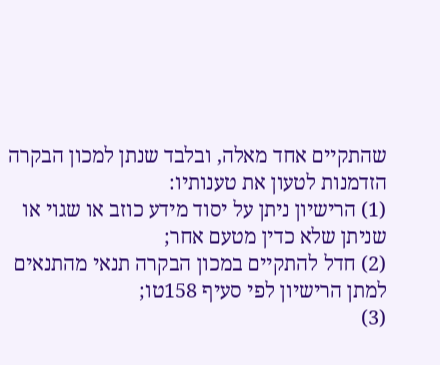שהתקיים אחד מאלה, ובלבד שנתן למכון הבקרה הזדמנות לטעון את טענותיו:
(1) הרישיון ניתן על יסוד מידע כוזב או שגוי או שניתן שלא כדין מטעם אחר;
(2) חדל להתקיים במכון הבקרה תנאי מהתנאים למתן הרישיון לפי סעיף 158טו;
(3)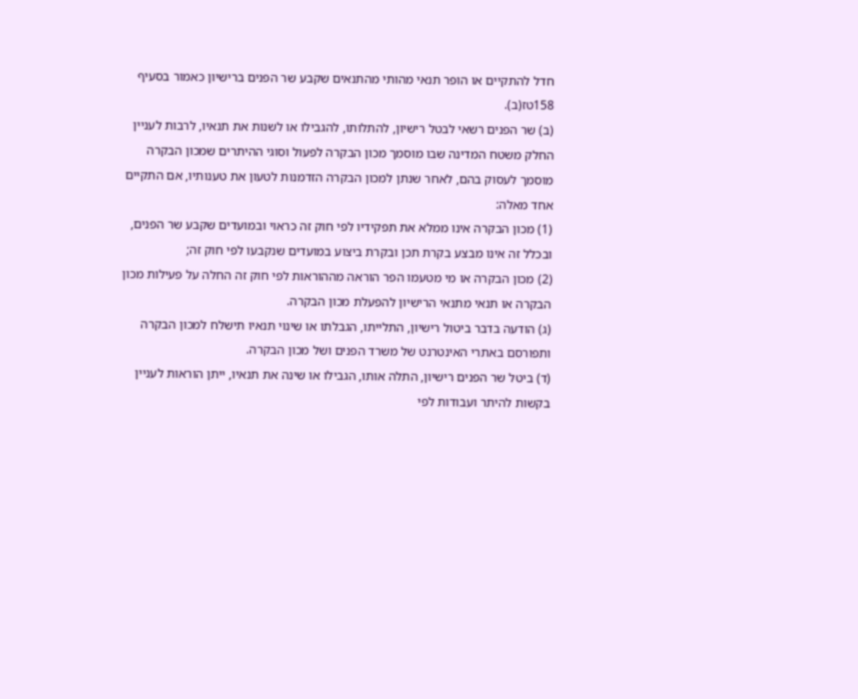חדל להתקיים או הופר תנאי מהותי מהתנאים שקבע שר הפנים ברישיון כאמור בסעיף 158טז(ב).
(ב) שר הפנים רשאי לבטל רישיון, להתלותו, להגבילו או לשנות את תנאיו, לרבות לעניין החלק משטח המדינה שבו מוסמך מכון הבקרה לפעול וסוגי ההיתרים שמכון הבקרה מוסמך לעסוק בהם, לאחר שנתן למכון הבקרה הזדמנות לטעון את טענותיו, אם התקיים אחד מאלה:
(1) מכון הבקרה אינו ממלא את תפקידיו לפי חוק זה כראוי ובמועדים שקבע שר הפנים, ובכלל זה אינו מבצע בקרת תכן ובקרת ביצוע במועדים שנקבעו לפי חוק זה;
(2) מכון הבקרה או מי מטעמו הפר הוראה מההוראות לפי חוק זה החלה על פעילות מכון הבקרה או תנאי מתנאי הרישיון להפעלת מכון הבקרה.
(ג) הודעה בדבר ביטול רישיון, התלייתו, הגבלתו או שינוי תנאיו תישלח למכון הבקרה ותפורסם באתרי האינטרנט של משרד הפנים ושל מכון הבקרה.
(ד) ביטל שר הפנים רישיון, התלה אותו, הגבילו או שינה את תנאיו, ייתן הוראות לעניין בקשות להיתר ועבודות לפי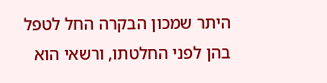היתר שמכון הבקרה החל לטפל בהן לפני החלטתו, ורשאי הוא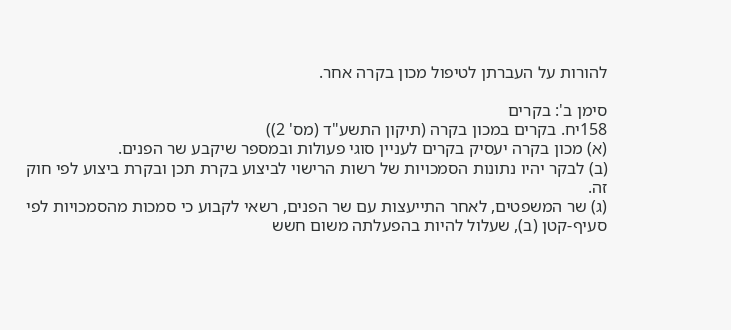להורות על העברתן לטיפול מכון בקרה אחר.

סימן ב': בקרים
158יח. בקרים במכון בקרה (תיקון התשע"ד (מס' 2))
(א) מכון בקרה יעסיק בקרים לעניין סוגי פעולות ובמספר שיקבע שר הפנים.
(ב) לבקר יהיו נתונות הסמכויות של רשות הרישוי לביצוע בקרת תכן ובקרת ביצוע לפי חוק זה.
(ג) שר המשפטים, לאחר התייעצות עם שר הפנים, רשאי לקבוע כי סמכות מהסמכויות לפי סעיף-קטן (ב), שעלול להיות בהפעלתה משום חשש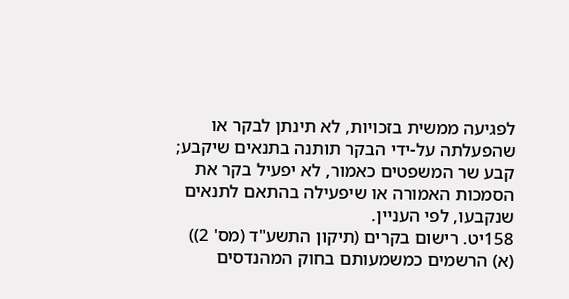לפגיעה ממשית בזכויות, לא תינתן לבקר או שהפעלתה על-ידי הבקר תותנה בתנאים שיקבע; קבע שר המשפטים כאמור, לא יפעיל בקר את הסמכות האמורה או שיפעילה בהתאם לתנאים שנקבעו, לפי העניין.
158יט. רישום בקרים (תיקון התשע"ד (מס' 2))
(א) הרשמים כמשמעותם בחוק המהנדסים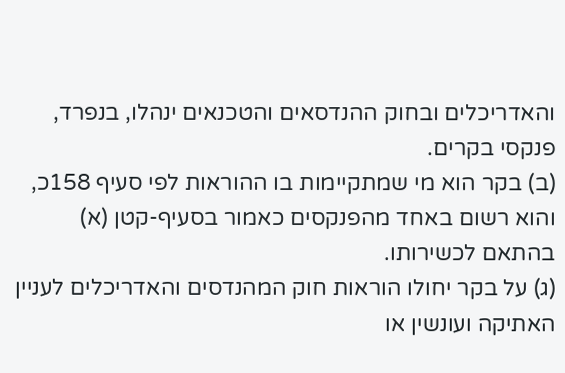והאדריכלים ובחוק ההנדסאים והטכנאים ינהלו, בנפרד, פנקסי בקרים.
(ב) בקר הוא מי שמתקיימות בו ההוראות לפי סעיף 158כ, והוא רשום באחד מהפנקסים כאמור בסעיף-קטן (א) בהתאם לכשירותו.
(ג) על בקר יחולו הוראות חוק המהנדסים והאדריכלים לעניין האתיקה ועונשין או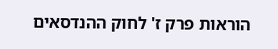הוראות פרק ז' לחוק ההנדסאים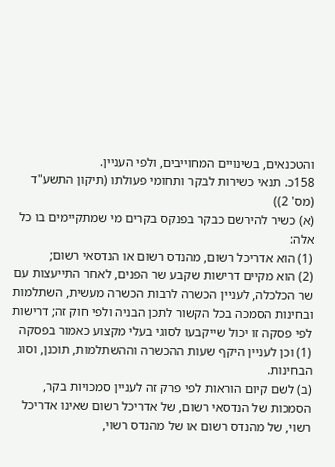והטכנאים, בשינויים המחוייבים, ולפי העניין.
158כ. תנאי כשירות לבקר ותחומי פעולתו (תיקון התשע"ד (מס' 2))
(א) כשיר להירשם כבקר בפנקס בקרים מי שמתקיימים בו כל אלה:
(1) הוא אדריכל רשום, מהנדס רשום או הנדסאי רשום;
(2) הוא מקיים דרישות שקבע שר הפנים, לאחר התייעצות עם שר הכלכלה, לעניין הכשרה לרבות הכשרה מעשית, השתלמות ובחינות הסמכה בכל הקשור לתכן הבניה ולפי חוק זה; דרישות לפי פסקה זו יכול שייקבעו לסוגי בעלי מקצוע כאמור בפסקה (1) וכן לעניין היקף שעות ההכשרה וההשתלמות, תוכנן, וסוג הבחינות.
(ב) לשם קיום הוראות לפי פרק זה לעניין סמכויות בקר, הסמכות של הנדסאי רשום, של אדריכל רשום שאינו אדריכל רשוי, של מהנדס רשום או של מהנדס רשוי,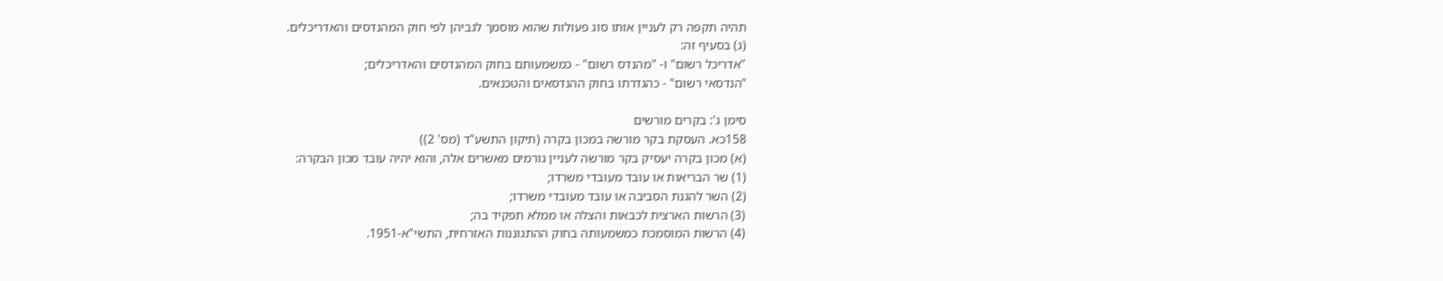תהיה תקפה רק לעניין אותו סוג פעולות שהוא מוסמך לגביהן לפי חוק המהנדסים והאדריכלים.
(ג) בסעיף זה:
"אדריכל רשום" ו- "מהנדס רשום" - כמשמעותם בחוק המהנדסים והאדריכלים;
"הנדסאי רשום" - כהגדרתו בחוק ההנדסאים והטכנאים.

סימן ג': בקרים מורשים
158כא. העסקת בקר מורשה במכון בקרה (תיקון התשע"ד (מס' 2))
(א) מכון בקרה יעסיק בקר מורשה לעניין גורמים מאשרים אלה, והוא יהיה עובד מכון הבקרה:
(1) שר הבריאות או עובד מעובדי משרדו;
(2) השר להגנת הסביבה או עובד מעובדי משרדו;
(3) הרשות הארצית לכבאות והצלה או ממלא תפקיד בה;
(4) הרשות המוסמכת כמשמעותה בחוק ההתגוננות האזרחית, התשי"א-1951.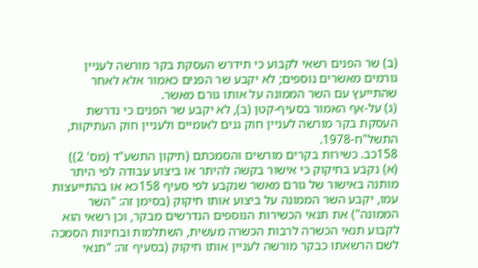(ב) שר הפנים רשאי לקבוע כי תידרש העסקת בקר מורשה לעניין גורמים מאשרים נוספים; לא יקבע שר הפנים כאמור אלא לאחר שהתייעץ עם השר הממונה על אותו גורם מאשר.
(ג) על-אף האמור בסעיף-קטן (ב), לא יקבע שר הפנים כי נדרשת העסקת בקר מורשה לעניין חוק גנים לאומיים ולעניין חוק העתיקות, התשל"ח-1978.
158כב. כשירות בקרים מורשים והסמכתם (תיקון התשע"ד (מס' 2))
(א) נקבע בחיקוק כי אישור בקשה להיתר או ביצוע עבודה לפי היתר מותנה באישור של גורם מאשר שנקבע לפי סעיף 158כא או בהתייעצות עמו, יקבע השר הממונה על ביצוע אותו חיקוק (בסימן זה: "השר הממונה") את תנאי הכשירות הנוספים הנדרשים מבקר, וכן רשאי הוא לקבוע תנאי הכשרה לרבות הכשרה מעשית, השתלמות ובחינות הסמכה לשם הרשאתו כבקר מורשה לעניין אותו חיקוק (בסעיף זה: "תנאי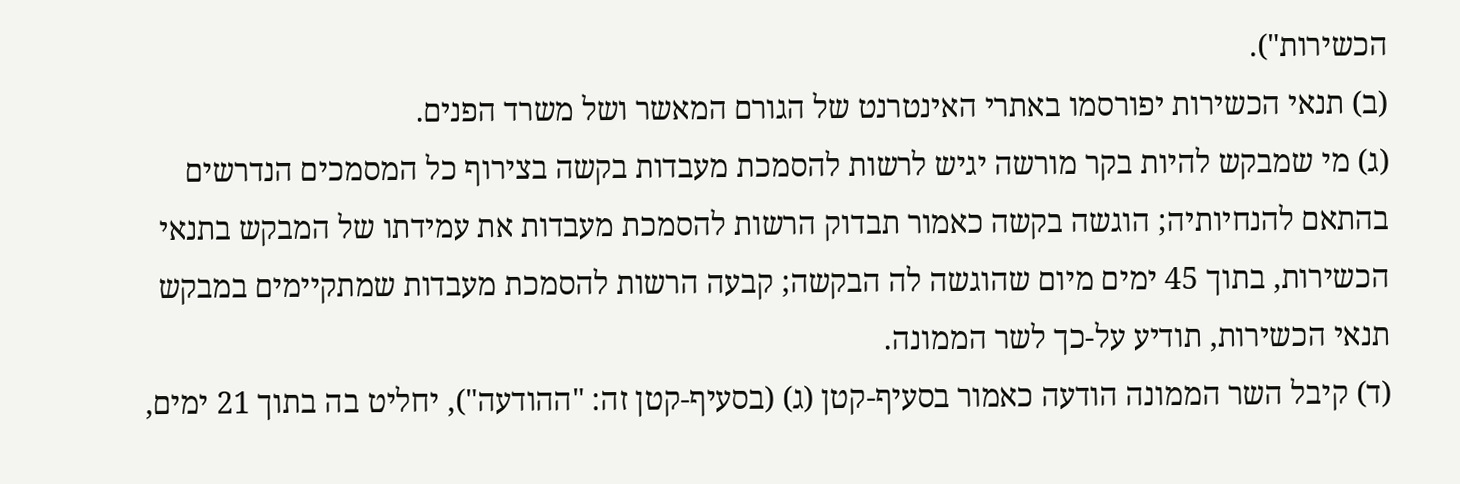הכשירות").
(ב) תנאי הכשירות יפורסמו באתרי האינטרנט של הגורם המאשר ושל משרד הפנים.
(ג) מי שמבקש להיות בקר מורשה יגיש לרשות להסמכת מעבדות בקשה בצירוף כל המסמכים הנדרשים בהתאם להנחיותיה; הוגשה בקשה כאמור תבדוק הרשות להסמכת מעבדות את עמידתו של המבקש בתנאי הכשירות, בתוך 45 ימים מיום שהוגשה לה הבקשה; קבעה הרשות להסמכת מעבדות שמתקיימים במבקש תנאי הכשירות, תודיע על-כך לשר הממונה.
(ד) קיבל השר הממונה הודעה כאמור בסעיף-קטן (ג) (בסעיף-קטן זה: "ההודעה"), יחליט בה בתוך 21 ימים,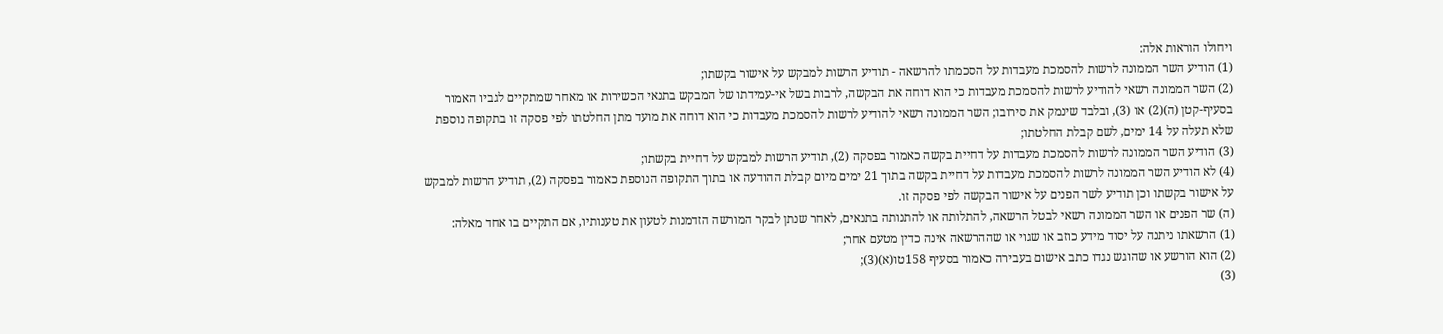ויחולו הוראות אלה:
(1) הודיע השר הממונה לרשות להסמכת מעבדות על הסכמתו להרשאה - תודיע הרשות למבקש על אישור בקשתו;
(2) השר הממונה רשאי להודיע לרשות להסמכת מעבדות כי הוא דוחה את הבקשה, לרבות בשל אי-עמידתו של המבקש בתנאי הכשירות או מאחר שמתקיים לגביו האמור בסעיף-קטן (ה)(2) או (3), ובלבד שינמק את סירובו; השר הממונה רשאי להודיע לרשות להסמכת מעבדות כי הוא דוחה את מועד מתן החלטתו לפי פסקה זו בתקופה נוספת שלא תעלה על 14 ימים, לשם קבלת החלטתו;
(3) הודיע השר הממונה לרשות להסמכת מעבדות על דחיית בקשה כאמור בפסקה (2), תודיע הרשות למבקש על דחיית בקשתו;
(4) לא הודיע השר הממונה לרשות להסמכת מעבדות על דחיית בקשה בתוך 21 ימים מיום קבלת ההודעה או בתוך התקופה הנוספת כאמור בפסקה (2), תודיע הרשות למבקש על אישור בקשתו וכן תודיע לשר הפנים על אישור הבקשה לפי פסקה זו.
(ה) שר הפנים או השר הממונה רשאי לבטל הרשאה, להתלותה או להתנותה בתנאים, לאחר שנתן לבקר המורשה הזדמנות לטעון את טענותיו, אם התקיים בו אחד מאלה:
(1) הרשאתו ניתנה על יסוד מידע כוזב או שגוי או שההרשאה אינה כדין מטעם אחר;
(2) הוא הורשע או שהוגש נגדו כתב אישום בעבירה כאמור בסעיף 158טו(א)(3);
(3)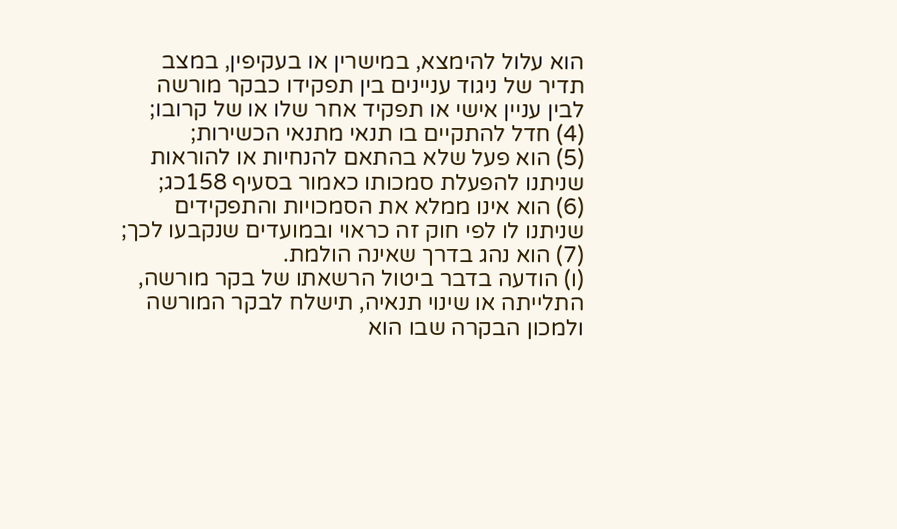הוא עלול להימצא, במישרין או בעקיפין, במצב תדיר של ניגוד עניינים בין תפקידו כבקר מורשה לבין עניין אישי או תפקיד אחר שלו או של קרובו;
(4) חדל להתקיים בו תנאי מתנאי הכשירות;
(5) הוא פעל שלא בהתאם להנחיות או להוראות שניתנו להפעלת סמכותו כאמור בסעיף 158כג;
(6) הוא אינו ממלא את הסמכויות והתפקידים שניתנו לו לפי חוק זה כראוי ובמועדים שנקבעו לכך;
(7) הוא נהג בדרך שאינה הולמת.
(ו) הודעה בדבר ביטול הרשאתו של בקר מורשה, התלייתה או שינוי תנאיה, תישלח לבקר המורשה ולמכון הבקרה שבו הוא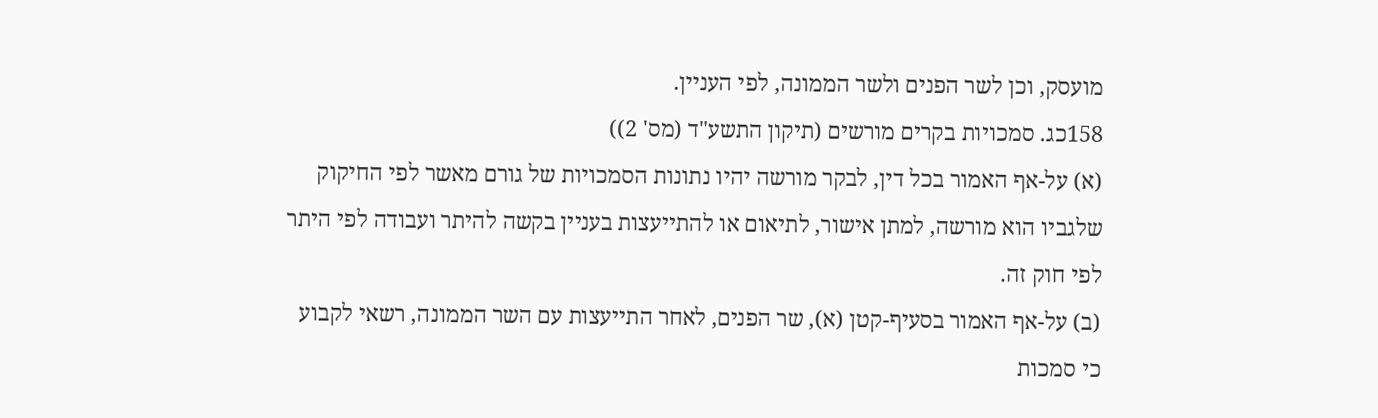מועסק, וכן לשר הפנים ולשר הממונה, לפי העניין.
158כג. סמכויות בקרים מורשים (תיקון התשע"ד (מס' 2))
(א) על-אף האמור בכל דין, לבקר מורשה יהיו נתונות הסמכויות של גורם מאשר לפי החיקוק שלגביו הוא מורשה, למתן אישור, לתיאום או להתייעצות בעניין בקשה להיתר ועבודה לפי היתר לפי חוק זה.
(ב) על-אף האמור בסעיף-קטן (א), שר הפנים, לאחר התייעצות עם השר הממונה, רשאי לקבוע כי סמכות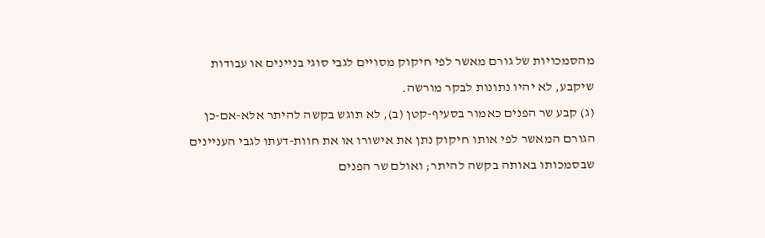מהסמכויות של גורם מאשר לפי חיקוק מסויים לגבי סוגי בניינים או עבודות שיקבע, לא יהיו נתונות לבקר מורשה.
(ג) קבע שר הפנים כאמור בסעיף-קטן (ב), לא תוגש בקשה להיתר אלא-אם-כן הגורם המאשר לפי אותו חיקוק נתן את אישורו או את חוות-דעתו לגבי העניינים שבסמכותו באותה בקשה להיתר; ואולם שר הפנים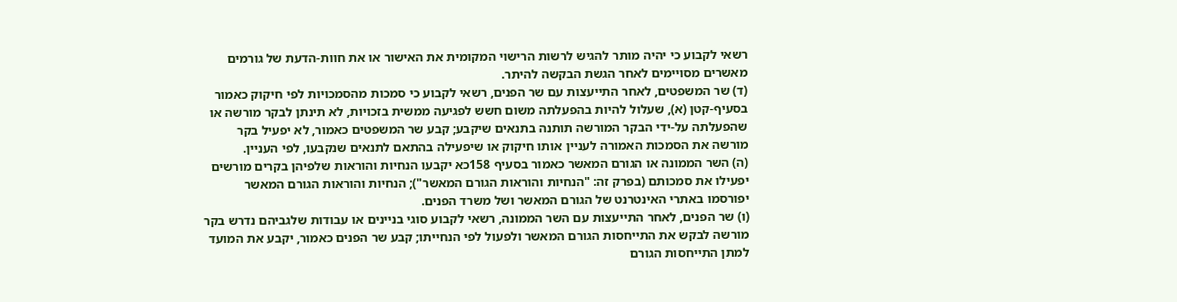רשאי לקבוע כי יהיה מותר להגיש לרשות הרישוי המקומית את האישור או את חוות-הדעת של גורמים מאשרים מסויימים לאחר הגשת הבקשה להיתר.
(ד) שר המשפטים, לאחר התייעצות עם שר הפנים, רשאי לקבוע כי סמכות מהסמכויות לפי חיקוק כאמור בסעיף-קטן (א), שעלול להיות בהפעלתה משום חשש לפגיעה ממשית בזכויות, לא תינתן לבקר מורשה או שהפעלתה על-ידי הבקר המורשה תותנה בתנאים שיקבע; קבע שר המשפטים כאמור, לא יפעיל בקר מורשה את הסמכות האמורה לעניין אותו חיקוק או שיפעילה בהתאם לתנאים שנקבעו, לפי העניין.
(ה) השר הממונה או הגורם המאשר כאמור בסעיף 158כא יקבעו הנחיות והוראות שלפיהן בקרים מורשים יפעילו את סמכותם (בפרק זה: "הנחיות והוראות הגורם המאשר"); הנחיות והוראות הגורם המאשר יפורסמו באתרי האינטרנט של הגורם המאשר ושל משרד הפנים.
(ו) שר הפנים, לאחר התייעצות עם השר הממונה, רשאי לקבוע סוגי בניינים או עבודות שלגביהם נדרש בקר מורשה לבקש את התייחסות הגורם המאשר ולפעול לפי הנחייתו; קבע שר הפנים כאמור, יקבע את המועד למתן התייחסות הגורם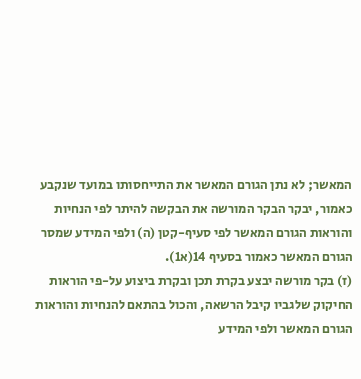המאשר; לא נתן הגורם המאשר את התייחסותו במועד שנקבע כאמור, יבקר הבקר המורשה את הבקשה להיתר לפי הנחיות והוראות הגורם המאשר לפי סעיף-קטן (ה) ולפי המידע שמסר הגורם המאשר כאמור בסעיף 14(א1).
(ז) בקר מורשה יבצע בקרת תכן ובקרת ביצוע על-פי הוראות החיקוק שלגביו קיבל הרשאה, והכול בהתאם להנחיות והוראות הגורם המאשר ולפי המידע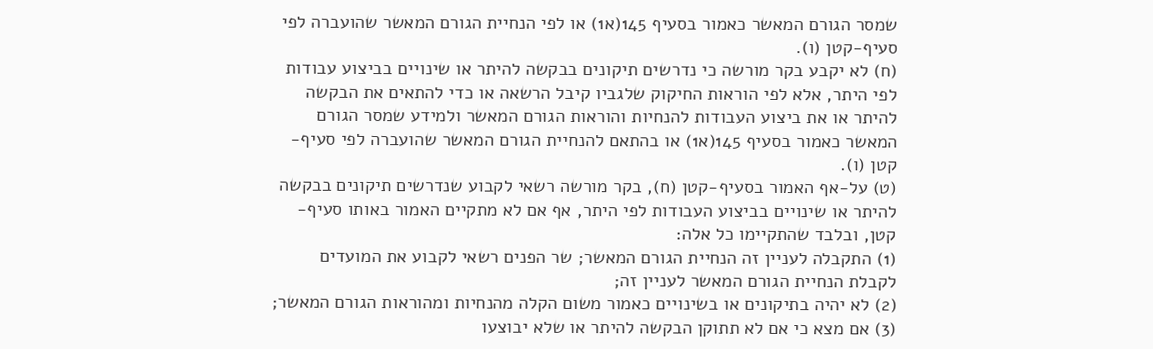שמסר הגורם המאשר כאמור בסעיף 145(א1) או לפי הנחיית הגורם המאשר שהועברה לפי סעיף-קטן (ו).
(ח) לא יקבע בקר מורשה כי נדרשים תיקונים בבקשה להיתר או שינויים בביצוע עבודות לפי היתר, אלא לפי הוראות החיקוק שלגביו קיבל הרשאה או כדי להתאים את הבקשה להיתר או את ביצוע העבודות להנחיות והוראות הגורם המאשר ולמידע שמסר הגורם המאשר כאמור בסעיף 145(א1) או בהתאם להנחיית הגורם המאשר שהועברה לפי סעיף-קטן (ו).
(ט) על-אף האמור בסעיף-קטן (ח), בקר מורשה רשאי לקבוע שנדרשים תיקונים בבקשה להיתר או שינויים בביצוע העבודות לפי היתר, אף אם לא מתקיים האמור באותו סעיף-קטן, ובלבד שהתקיימו כל אלה:
(1) התקבלה לעניין זה הנחיית הגורם המאשר; שר הפנים רשאי לקבוע את המועדים לקבלת הנחיית הגורם המאשר לעניין זה;
(2) לא יהיה בתיקונים או בשינויים כאמור משום הקלה מהנחיות ומהוראות הגורם המאשר;
(3) אם מצא כי אם לא תתוקן הבקשה להיתר או שלא יבוצעו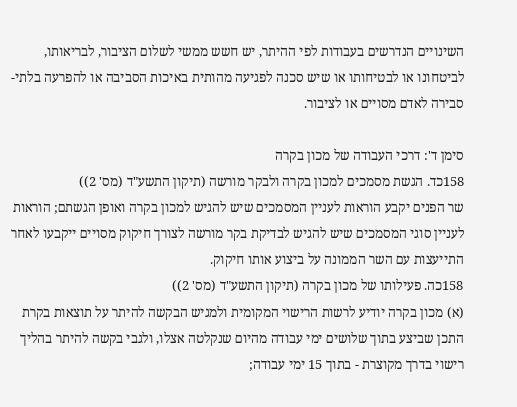השינויים הנדרשים בעבודות לפי ההיתר, יש חשש ממשי לשלום הציבור, לבריאותו, לביטחונו או לבטיחותו או שיש סכנה לפגיעה מהותית באיכות הסביבה או להפרעה בלתי-סבירה לאדם מסויים או לציבור.

סימן ד': דרכי העבודה של מכון בקרה
158כד. הגשת מסמכים למכון בקרה ולבקר מורשה (תיקון התשע"ד (מס' 2))
שר הפנים יקבע הוראות לעניין המסמכים שיש להגיש למכון בקרה ואופן הגשתם; הוראות לעניין סוגי המסמכים שיש להגיש לבדיקת בקר מורשה לצורך חיקוק מסויים ייקבעו לאחר התייעצות עם השר הממונה על ביצוע אותו חיקוק.
158כה. פעילותו של מכון בקרה (תיקון התשע"ד (מס' 2))
(א) מכון בקרה יודיע לרשות הרישוי המקומית ולמגיש הבקשה להיתר על תוצאות בקרת התכן שביצע בתוך שלושים ימי עבודה מהיום שנקלטה אצלו, ולגבי בקשה להיתר בהליך רישוי בדרך מקוצרת - בתוך 15 ימי עבודה;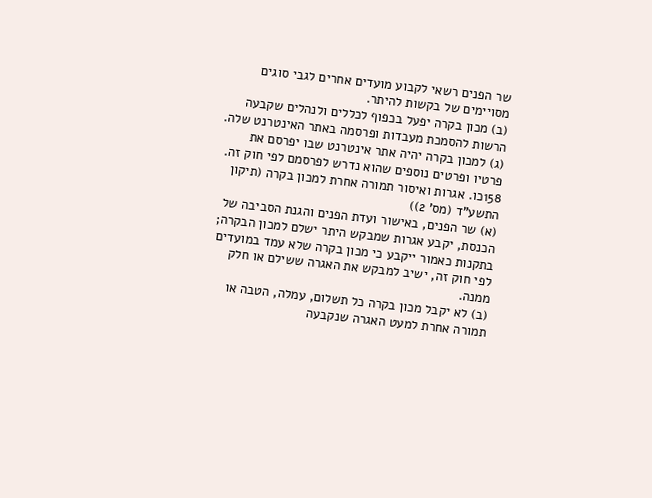שר הפנים רשאי לקבוע מועדים אחרים לגבי סוגים מסויימים של בקשות להיתר.
(ב) מכון בקרה יפעל בכפוף לכללים ולנהלים שקבעה הרשות להסמכת מעבדות ופרסמה באתר האינטרנט שלה.
(ג) למכון בקרה יהיה אתר אינטרנט שבו יפרסם את פרטיו ופרטים נוספים שהוא נדרש לפרסמם לפי חוק זה.
158כו. אגרות ואיסור תמורה אחרת למכון בקרה (תיקון התשע"ד (מס' 2))
(א) שר הפנים, באישור ועדת הפנים והגנת הסביבה של הכנסת, יקבע אגרות שמבקש היתר ישלם למכון הבקרה; בתקנות כאמור ייקבע כי מכון בקרה שלא עמד במועדים לפי חוק זה, ישיב למבקש את האגרה ששילם או חלק ממנה.
(ב) לא יקבל מכון בקרה כל תשלום, עמלה, הטבה או תמורה אחרת למעט האגרה שנקבעה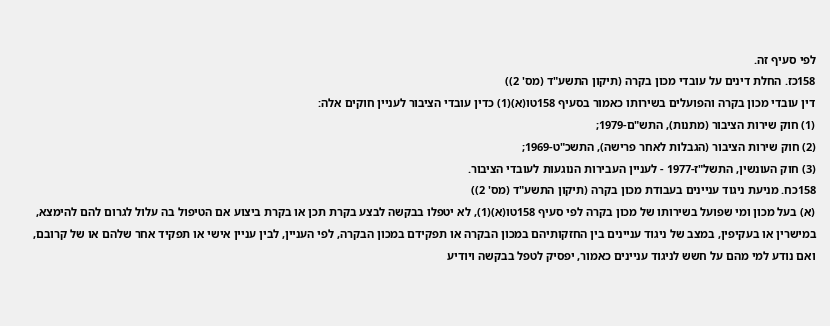לפי סעיף זה.
158כז. החלת דינים על עובדי מכון בקרה (תיקון התשע"ד (מס' 2))
דין עובדי מכון בקרה והפועלים בשירותו כאמור בסעיף 158טו(א)(1) כדין עובדי הציבור לעניין חוקים אלה:
(1) חוק שירות הציבור (מתנות), התש"ם-1979;
(2) חוק שירות הציבור (הגבלות לאחר פרישה), התשכ"ט-1969;
(3) חוק העונשין, התשל"ז-1977 - לעניין העבירות הנוגעות לעובדי הציבור.
158כח. מניעת ניגוד עניינים בעבודת מכון בקרה (תיקון התשע"ד (מס' 2))
(א) בעל מכון ומי שפועל בשירותו של מכון בקרה לפי סעיף 158טו(א)(1), לא יטפלו בבקשה לבצע בקרת תכן או בקרת ביצוע אם הטיפול בה עלול לגרום להם להימצא, במישרין או בעקיפין, במצב של ניגוד עניינים בין החזקותיהם במכון הבקרה או תפקידם במכון הבקרה, לפי העניין, לבין עניין אישי או תפקיד אחר שלהם או של קרובם, ואם נודע למי מהם על חשש לניגוד עניינים כאמור, יפסיק לטפל בבקשה ויודיע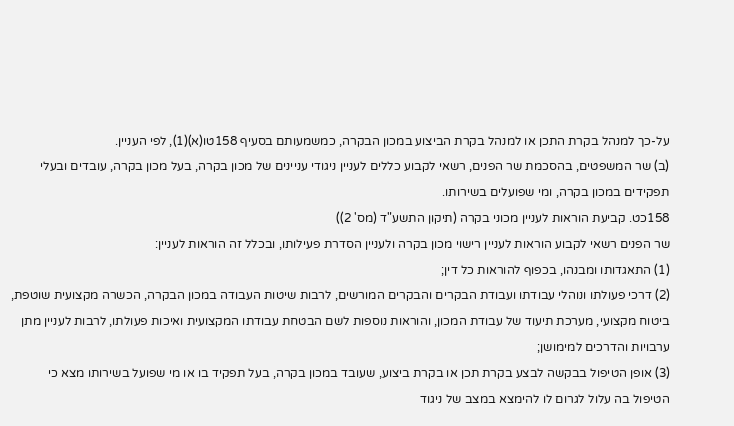על-כך למנהל בקרת התכן או למנהל בקרת הביצוע במכון הבקרה, כמשמעותם בסעיף 158טו(א)(1), לפי העניין.
(ב) שר המשפטים, בהסכמת שר הפנים, רשאי לקבוע כללים לעניין ניגודי עניינים של מכון בקרה, בעל מכון בקרה, עובדים ובעלי תפקידים במכון בקרה, ומי שפועלים בשירותו.
158כט. קביעת הוראות לעניין מכוני בקרה (תיקון התשע"ד (מס' 2))
שר הפנים רשאי לקבוע הוראות לעניין רישוי מכון בקרה ולעניין הסדרת פעילותו, ובכלל זה הוראות לעניין:
(1) התאגדותו ומבנהו, בכפוף להוראות כל דין;
(2) דרכי פעולתו ונוהלי עבודתו ועבודת הבקרים והבקרים המורשים, לרבות שיטות העבודה במכון הבקרה, הכשרה מקצועית שוטפת, ביטוח מקצועי, מערכת תיעוד של עבודת המכון, והוראות נוספות לשם הבטחת עבודתו המקצועית ואיכות פעולתו, לרבות לעניין מתן ערבויות והדרכים למימושן;
(3) אופן הטיפול בבקשה לבצע בקרת תכן או בקרת ביצוע, שעובד במכון בקרה, בעל תפקיד בו או מי שפועל בשירותו מצא כי הטיפול בה עלול לגרום לו להימצא במצב של ניגוד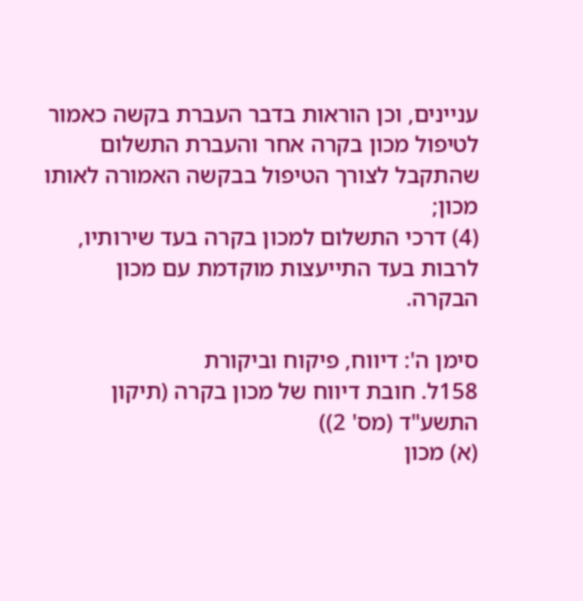עניינים, וכן הוראות בדבר העברת בקשה כאמור לטיפול מכון בקרה אחר והעברת התשלום שהתקבל לצורך הטיפול בבקשה האמורה לאותו מכון;
(4) דרכי התשלום למכון בקרה בעד שירותיו, לרבות בעד התייעצות מוקדמת עם מכון הבקרה.

סימן ה': דיווח, פיקוח וביקורת
158ל. חובת דיווח של מכון בקרה (תיקון התשע"ד (מס' 2))
(א) מכון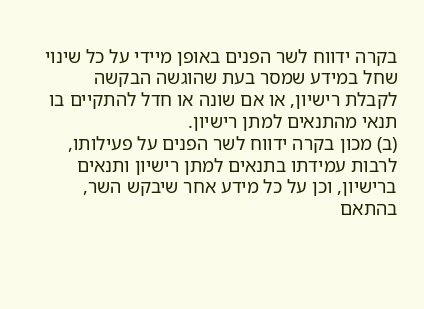בקרה ידווח לשר הפנים באופן מיידי על כל שינוי שחל במידע שמסר בעת שהוגשה הבקשה לקבלת רישיון, או אם שונה או חדל להתקיים בו תנאי מהתנאים למתן רישיון.
(ב) מכון בקרה ידווח לשר הפנים על פעילותו, לרבות עמידתו בתנאים למתן רישיון ותנאים ברישיון, וכן על כל מידע אחר שיבקש השר, בהתאם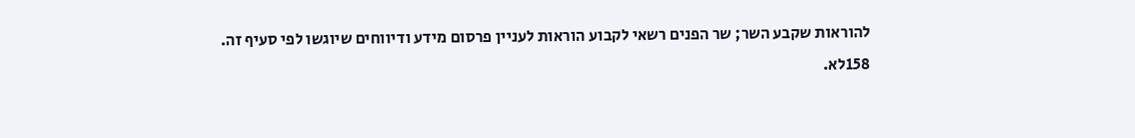להוראות שקבע השר; שר הפנים רשאי לקבוע הוראות לעניין פרסום מידע ודיווחים שיוגשו לפי סעיף זה.
158לא.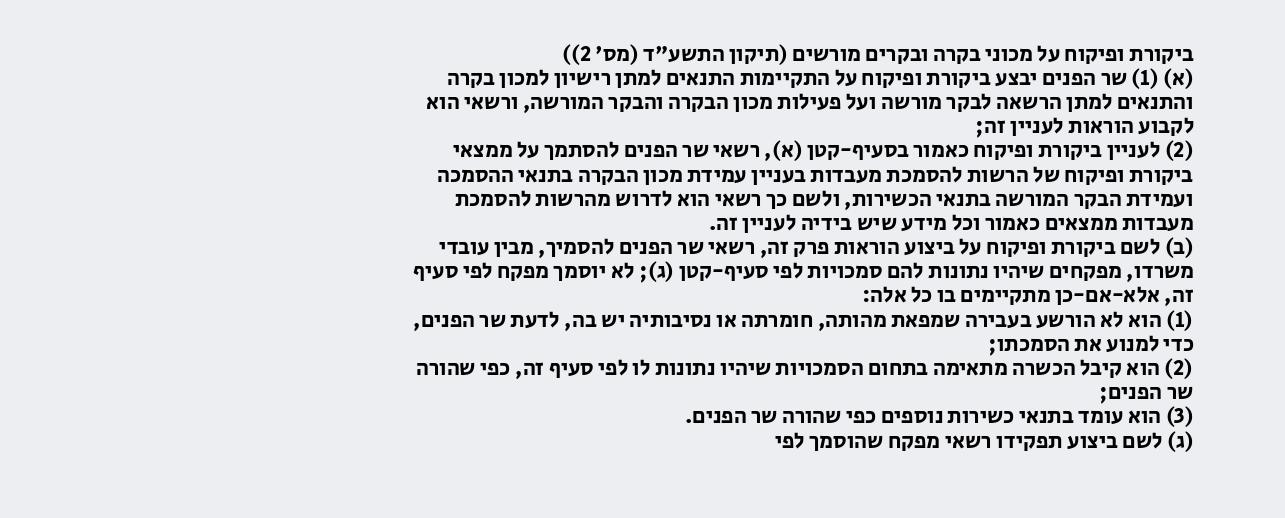ביקורת ופיקוח על מכוני בקרה ובקרים מורשים (תיקון התשע"ד (מס' 2))
(א) (1) שר הפנים יבצע ביקורת ופיקוח על התקיימות התנאים למתן רישיון למכון בקרה והתנאים למתן הרשאה לבקר מורשה ועל פעילות מכון הבקרה והבקר המורשה, ורשאי הוא לקבוע הוראות לעניין זה;
(2) לעניין ביקורת ופיקוח כאמור בסעיף-קטן (א), רשאי שר הפנים להסתמך על ממצאי ביקורת ופיקוח של הרשות להסמכת מעבדות בעניין עמידת מכון הבקרה בתנאי ההסמכה ועמידת הבקר המורשה בתנאי הכשירות, ולשם כך רשאי הוא לדרוש מהרשות להסמכת מעבדות ממצאים כאמור וכל מידע שיש בידיה לעניין זה.
(ב) לשם ביקורת ופיקוח על ביצוע הוראות פרק זה, רשאי שר הפנים להסמיך, מבין עובדי משרדו, מפקחים שיהיו נתונות להם סמכויות לפי סעיף-קטן (ג); לא יוסמך מפקח לפי סעיף זה, אלא-אם-כן מתקיימים בו כל אלה:
(1) הוא לא הורשע בעבירה שמפאת מהותה, חומרתה או נסיבותיה יש בה, לדעת שר הפנים, כדי למנוע את הסמכתו;
(2) הוא קיבל הכשרה מתאימה בתחום הסמכויות שיהיו נתונות לו לפי סעיף זה, כפי שהורה שר הפנים;
(3) הוא עומד בתנאי כשירות נוספים כפי שהורה שר הפנים.
(ג) לשם ביצוע תפקידו רשאי מפקח שהוסמך לפי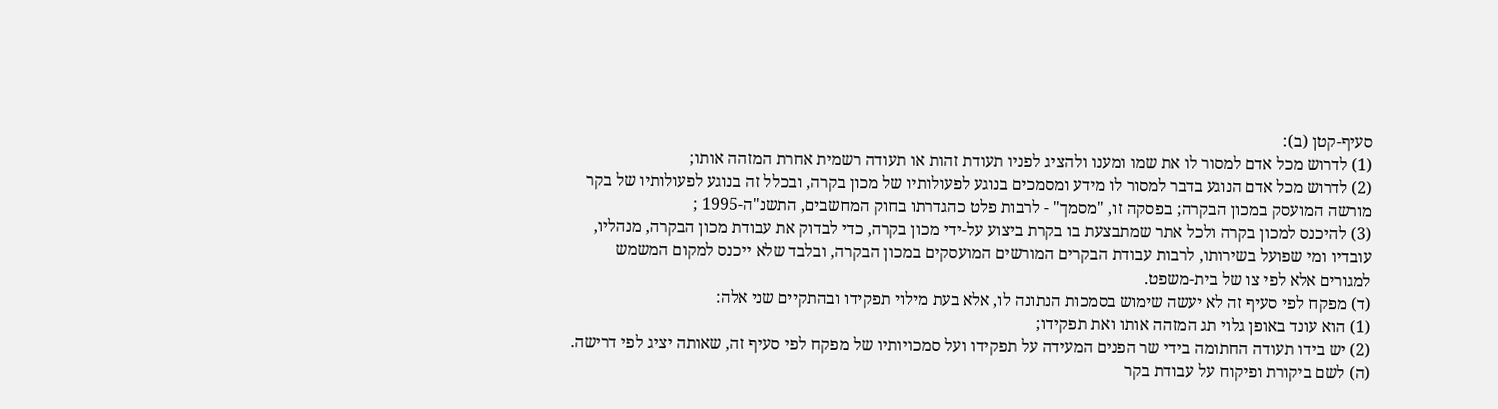סעיף-קטן (ב):
(1) לדרוש מכל אדם למסור לו את שמו ומענו ולהציג לפניו תעודת זהות או תעודה רשמית אחרת המזהה אותו;
(2) לדרוש מכל אדם הנוגע בדבר למסור לו מידע ומסמכים בנוגע לפעולותיו של מכון בקרה, ובכלל זה בנוגע לפעולותיו של בקר מורשה המועסק במכון הבקרה; בפסקה זו, "מסמך" - לרבות פלט כהגדרתו בחוק המחשבים, התשנ"ה-1995 ;
(3) להיכנס למכון בקרה ולכל אתר שמתבצעת בו בקרת ביצוע על-ידי מכון בקרה, כדי לבדוק את עבודת מכון הבקרה, מנהליו, עובדיו ומי שפועל בשירותו, לרבות עבודת הבקרים המורשים המועסקים במכון הבקרה, ובלבד שלא ייכנס למקום המשמש למגורים אלא לפי צו של בית-משפט.
(ד) מפקח לפי סעיף זה לא יעשה שימוש בסמכות הנתונה לו, אלא בעת מילוי תפקידו ובהתקיים שני אלה:
(1) הוא עונד באופן גלוי תג המזהה אותו ואת תפקידו;
(2) יש בידו תעודה החתומה בידי שר הפנים המעידה על תפקידו ועל סמכויותיו של מפקח לפי סעיף זה, שאותה יציג לפי דרישה.
(ה) לשם ביקורת ופיקוח על עבודת בקר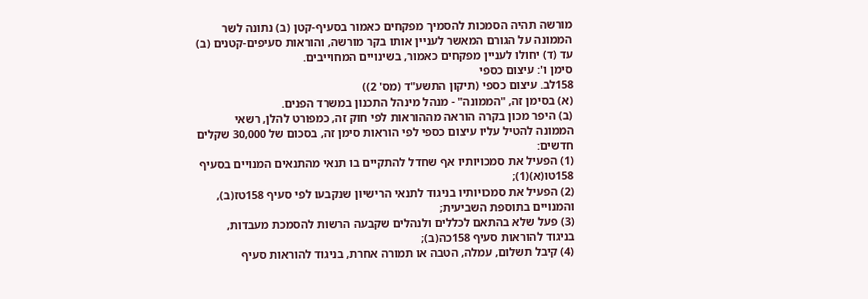מורשה תהיה הסמכות להסמיך מפקחים כאמור בסעיף-קטן (ב) נתונה לשר הממונה על הגורם המאשר לעניין אותו בקר מורשה, והוראות סעיפים-קטנים (ב) עד (ד) יחולו לעניין מפקחים כאמור, בשינויים המחוייבים.
סימן ו': עיצום כספי
158לב. עיצום כספי (תיקון התשע"ד (מס' 2))
(א) בסימן זה, "הממונה" - מנהל מינהל התכנון במשרד הפנים.
(ב) היפר מכון בקרה הוראה מההוראות לפי חוק זה, כמפורט להלן, רשאי הממונה להטיל עליו עיצום כספי לפי הוראות סימן זה, בסכום של 30,000 שקלים חדשים:
(1) הפעיל את סמכויותיו אף שחדל להתקיים בו תנאי מהתנאים המנויים בסעיף 158טו(א)(1);
(2) הפעיל את סמכויותיו בניגוד לתנאי הרישיון שנקבעו לפי סעיף 158טז(ב), והמנויים בתוספת השביעית;
(3) פעל שלא בהתאם לכללים ולנהלים שקבעה הרשות להסמכת מעבדות, בניגוד להוראות סעיף 158כה(ב);
(4) קיבל תשלום, עמלה, הטבה או תמורה אחרת, בניגוד להוראות סעיף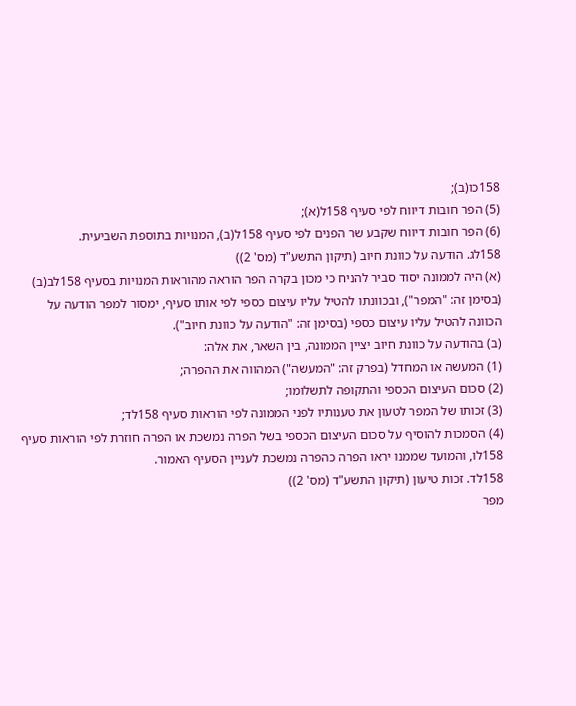158כו(ב);
(5) הפר חובות דיווח לפי סעיף 158ל(א);
(6) הפר חובות דיווח שקבע שר הפנים לפי סעיף 158ל(ב), המנויות בתוספת השביעית.
158לג. הודעה על כוונת חיוב (תיקון התשע"ד (מס' 2))
(א) היה לממונה יסוד סביר להניח כי מכון בקרה הפר הוראה מהוראות המנויות בסעיף 158לב(ב) (בסימן זה: "המפר"), ובכוונתו להטיל עליו עיצום כספי לפי אותו סעיף, ימסור למפר הודעה על הכוונה להטיל עליו עיצום כספי (בסימן זה: "הודעה על כוונת חיוב").
(ב) בהודעה על כוונת חיוב יציין הממונה, בין השאר, את אלה:
(1) המעשה או המחדל (בפרק זה: "המעשה") המהווה את ההפרה;
(2) סכום העיצום הכספי והתקופה לתשלומו;
(3) זכותו של המפר לטעון את טענותיו לפני הממונה לפי הוראות סעיף 158לד;
(4) הסמכות להוסיף על סכום העיצום הכספי בשל הפרה נמשכת או הפרה חוזרת לפי הוראות סעיף 158לו, והמועד שממנו יראו הפרה כהפרה נמשכת לעניין הסעיף האמור.
158לד. זכות טיעון (תיקון התשע"ד (מס' 2))
מפר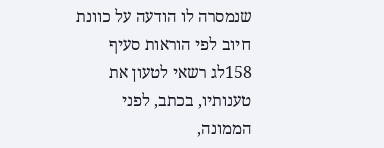שנמסרה לו הודעה על כוונת חיוב לפי הוראות סעיף 158לג רשאי לטעון את טענותיו, בכתב, לפני הממונה,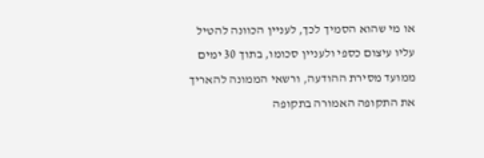או מי שהוא הסמיך לכך, לעניין הכוונה להטיל עליו עיצום כספי ולעניין סכומו, בתוך 30 ימים ממועד מסירת ההודעה, ורשאי הממונה להאריך את התקופה האמורה בתקופה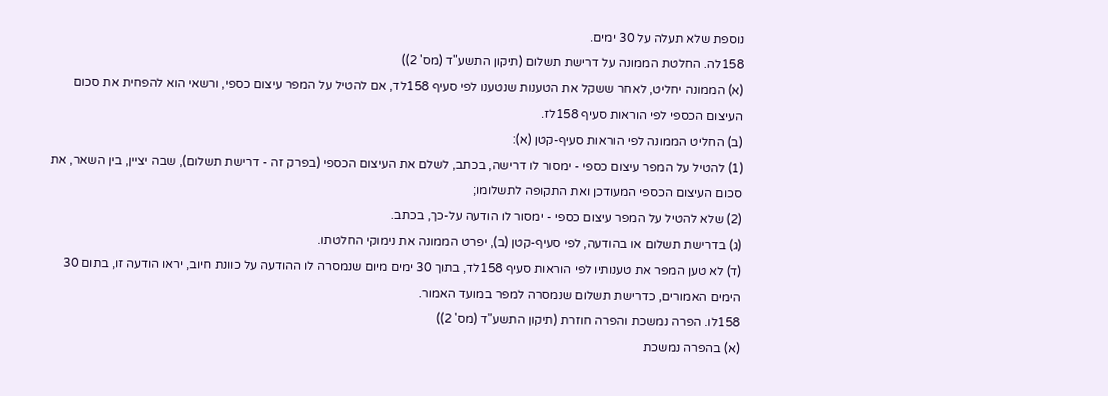נוספת שלא תעלה על 30 ימים.
158לה. החלטת הממונה על דרישת תשלום (תיקון התשע"ד (מס' 2))
(א) הממונה יחליט, לאחר ששקל את הטענות שנטענו לפי סעיף 158לד, אם להטיל על המפר עיצום כספי, ורשאי הוא להפחית את סכום העיצום הכספי לפי הוראות סעיף 158לז.
(ב) החליט הממונה לפי הוראות סעיף-קטן (א):
(1) להטיל על המפר עיצום כספי - ימסור לו דרישה, בכתב, לשלם את העיצום הכספי (בפרק זה - דרישת תשלום), שבה יציין, בין השאר, את סכום העיצום הכספי המעודכן ואת התקופה לתשלומו;
(2) שלא להטיל על המפר עיצום כספי - ימסור לו הודעה על-כך, בכתב.
(ג) בדרישת תשלום או בהודעה, לפי סעיף-קטן (ב), יפרט הממונה את נימוקי החלטתו.
(ד) לא טען המפר את טענותיו לפי הוראות סעיף 158לד, בתוך 30 ימים מיום שנמסרה לו ההודעה על כוונת חיוב, יראו הודעה זו, בתום 30 הימים האמורים, כדרישת תשלום שנמסרה למפר במועד האמור.
158לו. הפרה נמשכת והפרה חוזרת (תיקון התשע"ד (מס' 2))
(א) בהפרה נמשכת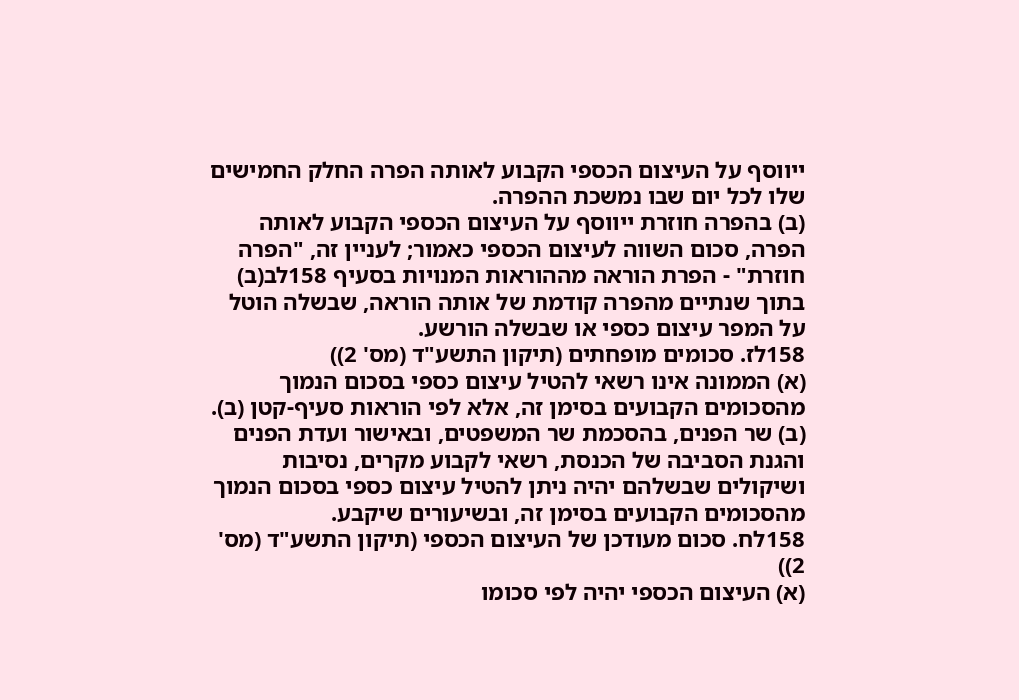ייווסף על העיצום הכספי הקבוע לאותה הפרה החלק החמישים שלו לכל יום שבו נמשכת ההפרה.
(ב) בהפרה חוזרת ייווסף על העיצום הכספי הקבוע לאותה הפרה, סכום השווה לעיצום הכספי כאמור; לעניין זה, "הפרה חוזרת" - הפרת הוראה מההוראות המנויות בסעיף 158לב(ב) בתוך שנתיים מהפרה קודמת של אותה הוראה, שבשלה הוטל על המפר עיצום כספי או שבשלה הורשע.
158לז. סכומים מופחתים (תיקון התשע"ד (מס' 2))
(א) הממונה אינו רשאי להטיל עיצום כספי בסכום הנמוך מהסכומים הקבועים בסימן זה, אלא לפי הוראות סעיף-קטן (ב).
(ב) שר הפנים, בהסכמת שר המשפטים, ובאישור ועדת הפנים והגנת הסביבה של הכנסת, רשאי לקבוע מקרים, נסיבות ושיקולים שבשלהם יהיה ניתן להטיל עיצום כספי בסכום הנמוך מהסכומים הקבועים בסימן זה, ובשיעורים שיקבע.
158לח. סכום מעודכן של העיצום הכספי (תיקון התשע"ד (מס' 2))
(א) העיצום הכספי יהיה לפי סכומו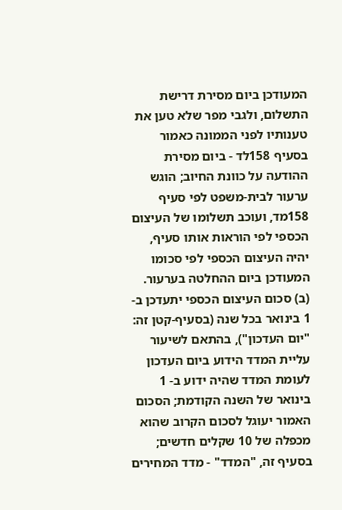המעודכן ביום מסירת דרישת התשלום, ולגבי מפר שלא טען את טענותיו לפני הממונה כאמור בסעיף 158לד - ביום מסירת ההודעה על כוונת החיוב; הוגש ערעור לבית-משפט לפי סעיף 158מד, ועוכב תשלומו של העיצום הכספי לפי הוראות אותו סעיף, יהיה העיצום הכספי לפי סכומו המעודכן ביום ההחלטה בערעור.
(ב) סכום העיצום הכספי יתעדכן ב- 1 בינואר בכל שנה (בסעיף-קטן זה: "יום העדכון"), בהתאם לשיעור עליית המדד הידוע ביום העדכון לעומת המדד שהיה ידוע ב- 1 בינואר של השנה הקודמת; הסכום האמור יעוגל לסכום הקרוב שהוא מכפלה של 10 שקלים חדשים; בסעיף זה, "המדד" - מדד המחירים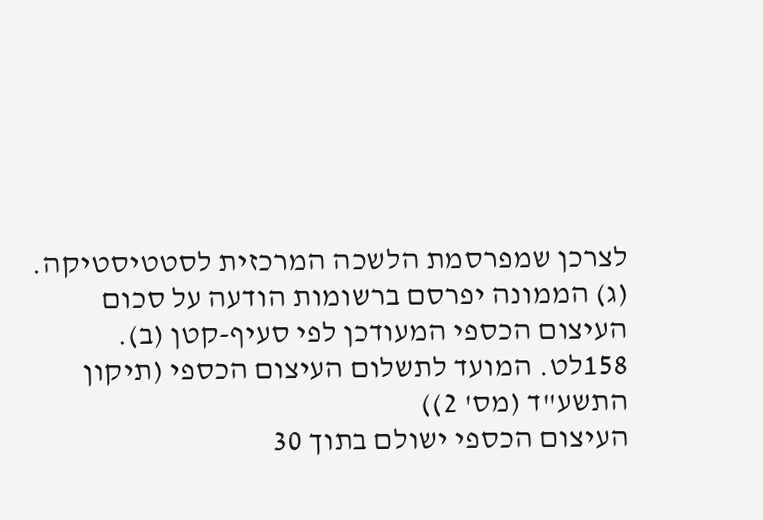לצרכן שמפרסמת הלשכה המרכזית לסטטיסטיקה.
(ג) הממונה יפרסם ברשומות הודעה על סכום העיצום הכספי המעודכן לפי סעיף-קטן (ב).
158לט. המועד לתשלום העיצום הכספי (תיקון התשע"ד (מס' 2))
העיצום הכספי ישולם בתוך 30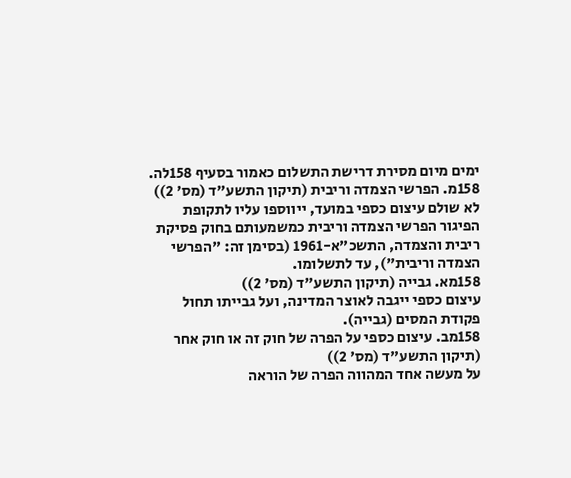ימים מיום מסירת דרישת התשלום כאמור בסעיף 158לה.
158מ. הפרשי הצמדה וריבית (תיקון התשע"ד (מס' 2))
לא שולם עיצום כספי במועד, ייווספו עליו לתקופת הפיגור הפרשי הצמדה וריבית כמשמעותם בחוק פסיקת ריבית והצמדה, התשכ"א-1961 (בסימן זה: "הפרשי הצמדה וריבית"), עד לתשלומו.
158מא. גבייה (תיקון התשע"ד (מס' 2))
עיצום כספי ייגבה לאוצר המדינה, ועל גבייתו תחול פקודת המסים (גבייה).
158מב. עיצום כספי על הפרה של חוק זה או חוק אחר (תיקון התשע"ד (מס' 2))
על מעשה אחד המהווה הפרה של הוראה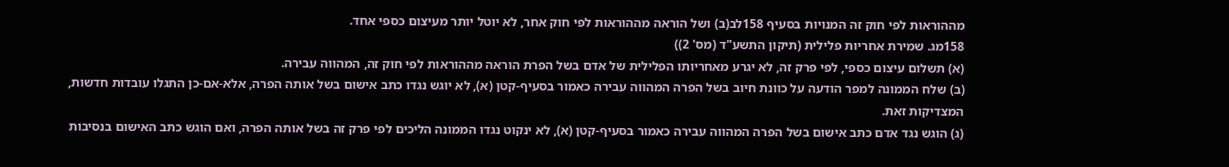מההוראות לפי חוק זה המנויות בסעיף 158לב(ב) ושל הוראה מההוראות לפי חוק אחר, לא יוטל יותר מעיצום כספי אחד.
158מג. שמירת אחריות פלילית (תיקון התשע"ד (מס' 2))
(א) תשלום עיצום כספי, לפי פרק זה, לא יגרע מאחריותו הפלילית של אדם בשל הפרת הוראה מההוראות לפי חוק זה, המהווה עבירה.
(ב) שלח הממונה למפר הודעה על כוונת חיוב בשל הפרה המהווה עבירה כאמור בסעיף-קטן (א), לא יוגש נגדו כתב אישום בשל אותה הפרה, אלא-אם-כן התגלו עובדות חדשות, המצדיקות זאת.
(ג) הוגש נגד אדם כתב אישום בשל הפרה המהווה עבירה כאמור בסעיף-קטן (א), לא ינקוט נגדו הממונה הליכים לפי פרק זה בשל אותה הפרה, ואם הוגש כתב האישום בנסיבות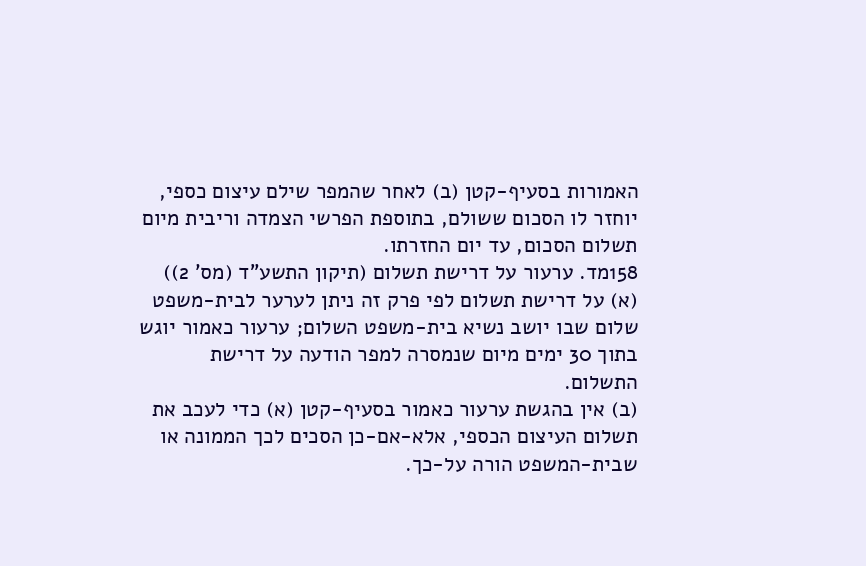האמורות בסעיף-קטן (ב) לאחר שהמפר שילם עיצום כספי, יוחזר לו הסכום ששולם, בתוספת הפרשי הצמדה וריבית מיום תשלום הסכום, עד יום החזרתו.
158מד. ערעור על דרישת תשלום (תיקון התשע"ד (מס' 2))
(א) על דרישת תשלום לפי פרק זה ניתן לערער לבית-משפט שלום שבו יושב נשיא בית-משפט השלום; ערעור כאמור יוגש בתוך 30 ימים מיום שנמסרה למפר הודעה על דרישת התשלום.
(ב) אין בהגשת ערעור כאמור בסעיף-קטן (א) כדי לעכב את תשלום העיצום הכספי, אלא-אם-כן הסכים לכך הממונה או שבית-המשפט הורה על-כך.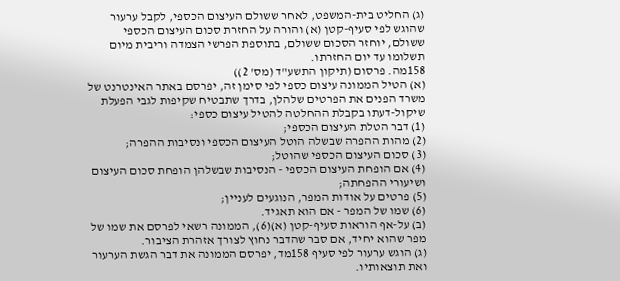(ג) החליט בית-המשפט, לאחר ששולם העיצום הכספי, לקבל ערעור שהוגש לפי סעיף-קטן (א) והורה על החזרת סכום העיצום הכספי ששולם, יוחזר הסכום ששולם, בתוספת הפרשי הצמדה וריבית מיום תשלומו עד יום החזרתו.
158מה. פרסום (תיקון התשע"ד (מס' 2))
(א) הטיל הממונה עיצום כספי לפי סימן זה, יפרסם באתר האינטרנט של משרד הפנים את הפרטים שלהלן, בדרך שתבטיח שקיפות לגבי הפעלת שיקול-דעתו בקבלת ההחלטה להטיל עיצום כספי:
(1) דבר הטלת העיצום הכספי;
(2) מהות ההפרה שבשלה הוטל העיצום הכספי ונסיבות ההפרה;
(3) סכום העיצום הכספי שהוטל;
(4) אם הופחת העיצום הכספי - הנסיבות שבשלהן הופחת סכום העיצום ושיעורי ההפחתה;
(5) פרטים על אודות המפר, הנוגעים לעניין;
(6) שמו של המפר - אם הוא תאגיד.
(ב) על-אף הוראות סעיף-קטן (א)(6), הממונה רשאי לפרסם את שמו של מפר שהוא יחיד, אם סבר שהדבר נחוץ לצורך אזהרת הציבור.
(ג) הוגש ערעור לפי סעיף 158מד, יפרסם הממונה את דבר הגשת הערעור ואת תוצאותיו.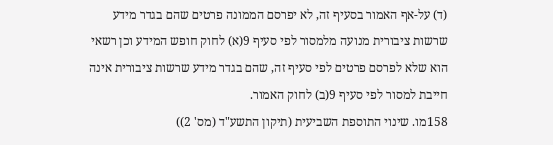(ד) על-אף האמור בסעיף זה, לא יפרסם הממונה פרטים שהם בגדר מידע שרשות ציבורית מנועה מלמסור לפי סעיף 9(א) לחוק חופש המידע וכן רשאי הוא שלא לפרסם פרטים לפי סעיף זה, שהם בגדר מידע שרשות ציבורית אינה חייבת למסור לפי סעיף 9(ב) לחוק האמור.
158מו. שינוי התוספת השביעית (תיקון התשע"ד (מס' 2))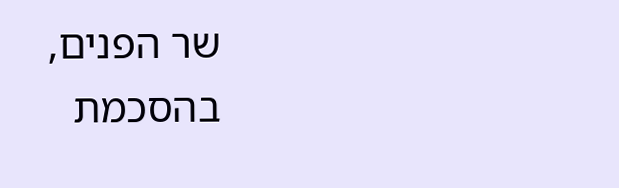שר הפנים, בהסכמת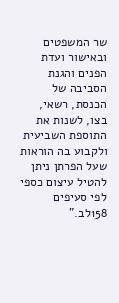שר המשפטים ובאישור ועדת הפנים והגנת הסביבה של הכנסת, רשאי, בצו, לשנות את התוספת השביעית ולקבוע בה הוראות שעל הפרתן ניתן להטיל עיצום כספי לפי סעיפים 158לב."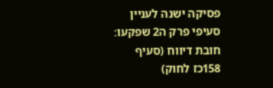פסיקה ישנה לעניין סעיפי פרק ה2 שפקעו:
חובת דיווח (סעיף 158כז לחוק)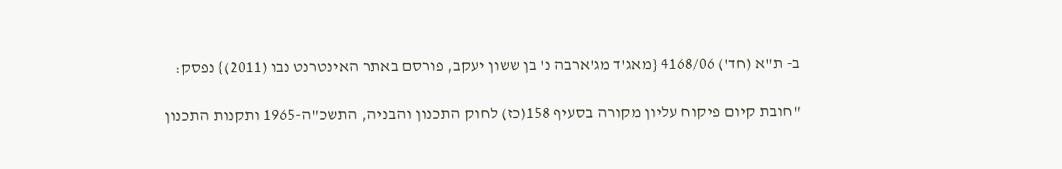ב- ת"א (חד') 4168/06 {מאג'ד מג'ארבה נ' בן ששון יעקב, פורסם באתר האינטרנט נבו (2011)} נפסק:

"חובת קיום פיקוח עליון מקורה בסעיף 158(כז) לחוק התכנון והבניה, התשכ"ה-1965 ותקנות התכנון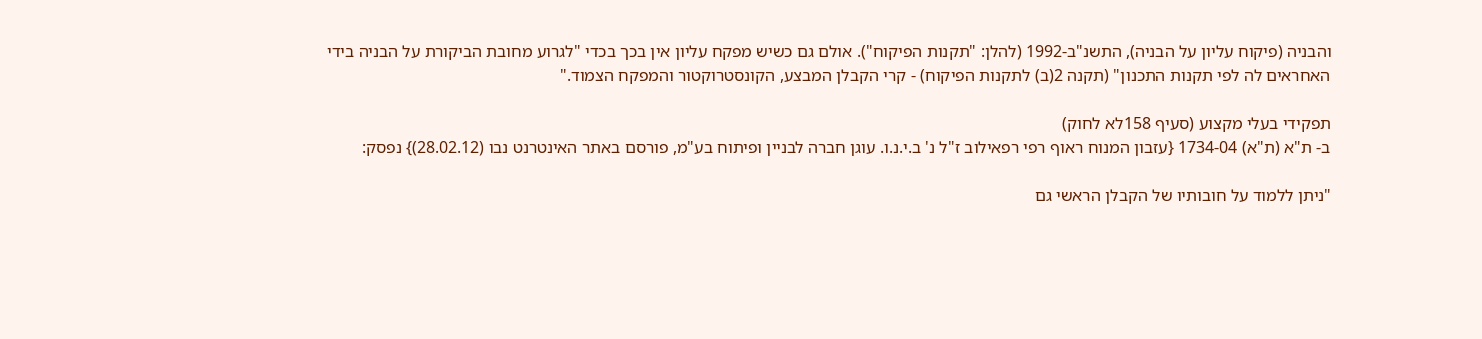והבניה (פיקוח עליון על הבניה), התשנ"ב-1992 (להלן: "תקנות הפיקוח"). אולם גם כשיש מפקח עליון אין בכך בכדי "לגרוע מחובת הביקורת על הבניה בידי האחראים לה לפי תקנות התכנון" (תקנה 2(ב) לתקנות הפיקוח) - קרי הקבלן המבצע, הקונסטרוקטור והמפקח הצמוד."

תפקידי בעלי מקצוע (סעיף 158לא לחוק)
ב- ת"א (ת"א) 1734-04 {עזבון המנוח ראוף רפי רפאילוב ז"ל נ' ב.י.נ.ו. עוגן חברה לבניין ופיתוח בע"מ, פורסם באתר האינטרנט נבו (28.02.12)} נפסק:

"ניתן ללמוד על חובותיו של הקבלן הראשי גם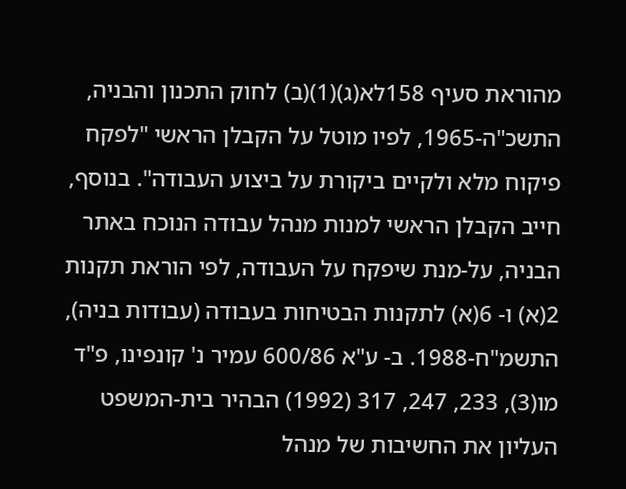מהוראת סעיף 158לא(ג)(1)(ב) לחוק התכנון והבניה, התשכ"ה-1965, לפיו מוטל על הקבלן הראשי "לפקח פיקוח מלא ולקיים ביקורת על ביצוע העבודה". בנוסף, חייב הקבלן הראשי למנות מנהל עבודה הנוכח באתר הבניה, על-מנת שיפקח על העבודה, לפי הוראת תקנות 2(א) ו- 6(א) לתקנות הבטיחות בעבודה (עבודות בניה), התשמ"ח-1988. ב- ע"א 600/86 עמיר נ' קונפינו, פ"ד מו(3), 233, 247, 317 (1992) הבהיר בית-המשפט העליון את החשיבות של מנהל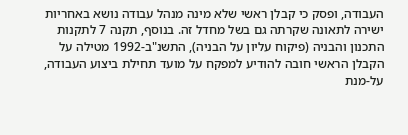העבודה, ופסק כי קבלן ראשי שלא מינה מנהל עבודה נושא באחריות ישירה לתאונה שקרתה גם בשל מחדל זה. בנוסף, תקנה 7 לתקנות התכנון והבניה (פיקוח עליון על הבניה), התשנ"ב-1992 מטילה על הקבלן הראשי חובה להודיע למפקח על מועד תחילת ביצוע העבודה, על-מנת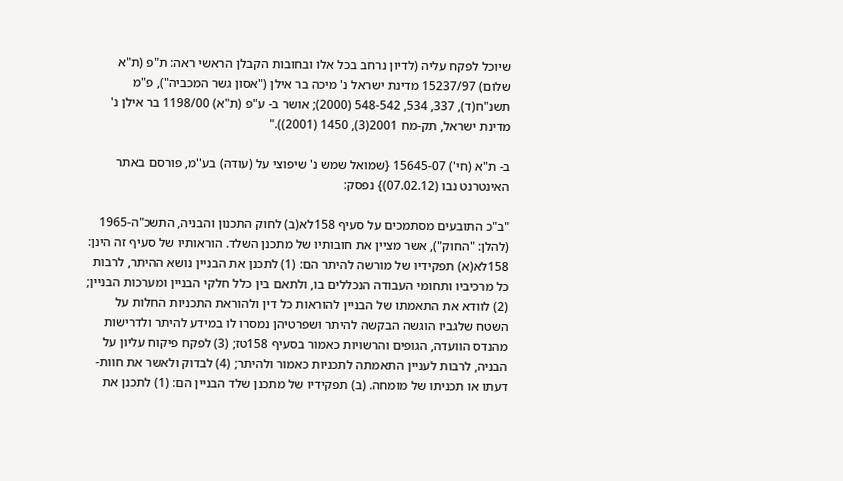שיוכל לפקח עליה (לדיון נרחב בכל אלו ובחובות הקבלן הראשי ראה: ת"פ (ת"א שלום) 15237/97 מדינת ישראל נ' מיכה בר אילן ("אסון גשר המכביה"), פ"מ תשנ"ח(ד), 337, 534, 548-542 (2000); אושר ב- ע"פ (ת"א) 1198/00 בר אילן נ' מדינת ישראל, תק-מח 2001(3), 1450 (2001))."

ב- ת"א (חי') 15645-07 {שמואל שמש נ' שיפוצי על (עודה) בע''מ, פורסם באתר האינטרנט נבו (07.02.12)} נפסק:

"ב"כ התובעים מסתמכים על סעיף 158לא(ב) לחוק התכנון והבניה, התשכ"ה-1965 (להלן: "החוק"), אשר מציין את חובותיו של מתכנן השלד. הוראותיו של סעיף זה הינן: 158לא(א) תפקידיו של מורשה להיתר הם: (1) לתכנן את הבניין נושא ההיתר, לרבות כל מרכיביו ותחומי העבודה הנכללים בו, ולתאם בין כלל חלקי הבניין ומערכות הבניין; (2) לוודא את התאמתו של הבניין להוראות כל דין ולהוראת התכניות החלות על השטח שלגביו הוגשה הבקשה להיתר ושפרטיהן נמסרו לו במידע להיתר ולדרישות מהנדס הוועדה, הגופים והרשויות כאמור בסעיף 158טז; (3) לפקח פיקוח עליון על הבניה, לרבות לעניין התאמתה לתכניות כאמור ולהיתר; (4) לבדוק ולאשר את חוות-דעתו או תכניתו של מומחה. (ב) תפקידיו של מתכנן שלד הבניין הם: (1) לתכנן את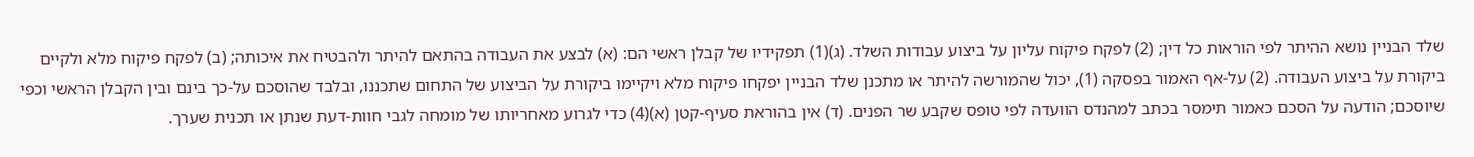שלד הבניין נושא ההיתר לפי הוראות כל דין; (2) לפקח פיקוח עליון על ביצוע עבודות השלד. (ג)(1) תפקידיו של קבלן ראשי הם: (א) לבצע את העבודה בהתאם להיתר ולהבטיח את איכותה; (ב) לפקח פיקוח מלא ולקיים ביקורת על ביצוע העבודה. (2) על-אף האמור בפסקה (1), יכול שהמורשה להיתר או מתכנן שלד הבניין יפקחו פיקוח מלא ויקיימו ביקורת על הביצוע של התחום שתכננו, ובלבד שהוסכם על-כך בינם ובין הקבלן הראשי וכפי שיוסכם; הודעה על הסכם כאמור תימסר בכתב למהנדס הוועדה לפי טופס שקבע שר הפנים. (ד) אין בהוראת סעיף-קטן (א)(4) כדי לגרוע מאחריותו של מומחה לגבי חוות-דעת שנתן או תכנית שערך.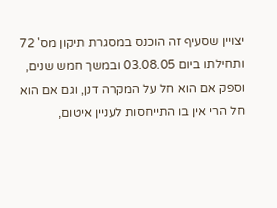יצויין שסעיף זה הוכנס במסגרת תיקון מס' 72 ותחילתו ביום 03.08.05 ובמשך חמש שנים, וספק אם הוא חל על המקרה דנן, וגם אם הוא חל הרי אין בו התייחסות לעניין איטום,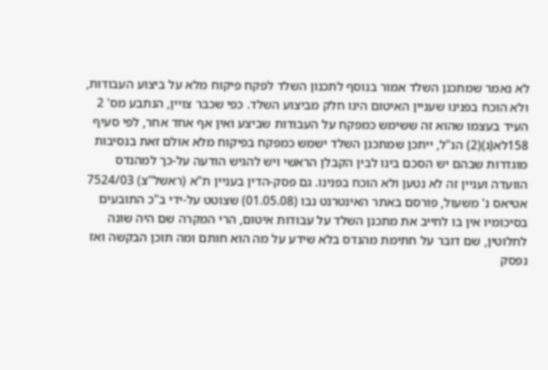לא נאמר שמתכנן השלד אמור בנוסף לתכנון השלד לפקח פיקוח מלא על ביצוע העבודות, ולא הוכח בפנינו שעניין האיטום הינו חלק מביצוע השלד. כפי שכבר צויין, הנתבע מס' 2 העיד בעצמו שהוא זה ששימש כמפקח על העבודות שביצע ואין אף אחד אחר, לפי סעיף 158לא(ג)(2) הנ"ל, ייתכן שמתכנן השלד ישמש כמפקח בפיקוח מלא אולם זאת בנסיבות מוגדרות שבהם יש הסכם בינו לבין הקבלן הראשי ויש להגיש הודעה על-כך למהנדס הוועדה ועניין זה לא נטען ולא הוכח בפנינו. גם פסק-הדין בעניין ת"א (ראשל"צ) 7524/03 אטיאס נ' משעול, פורסם באתר האינטרנט נבו (01.05.08) שצוטט על-ידי ב"כ התובעים בסיכומיו אין בו לחייב את מתכנן השלד על עבודות איטום, הרי המקרה שם היה שונה לחלוטין, שם דובר על חתימת מהנדס בלא שידע על מה הוא חותם ומה תוכן הבקשה ואז נפסק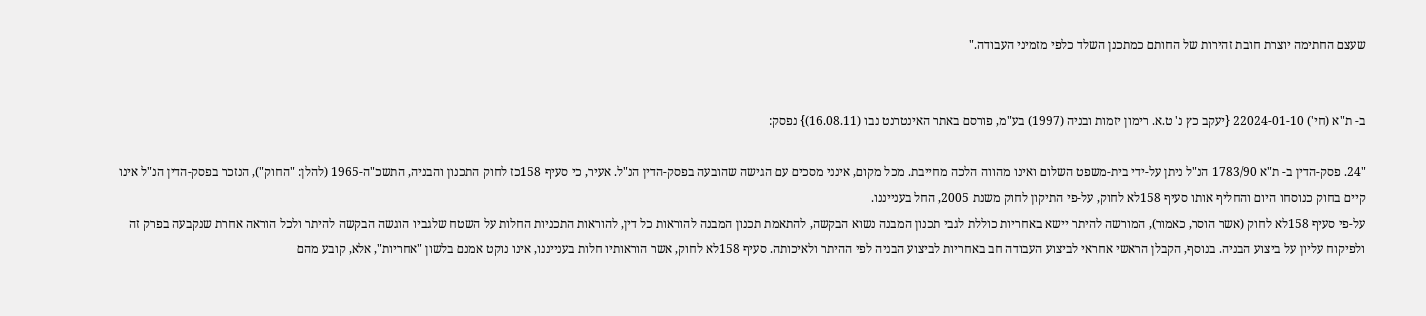שעצם החתימה יוצרת חובת זהירות של החותם כמתכנן השלד כלפי מזמיני העבודה."


ב- ת"א (חי') 22024-01-10 {יעקב כץ נ' ט.א. רימון יזמות ובניה (1997) בע"מ, פורסם באתר האינטרנט נבו (16.08.11)} נפסק:

"24. פסק-הדין ב- ת"א 1783/90 הנ"ל ניתן על-ידי בית-משפט השלום ואינו מהווה הלכה מחייבת. מכל מקום, אינני מסכים עם הגישה שהובעה בפסק-הדין הנ"ל. אעיר, כי סעיף 158כז לחוק התכנון והבניה, התשכ"ה-1965 (להלן: "החוק"), הנזכר בפסק-הדין הנ"ל אינו קיים בחוק כנוסחו היום והחליף אותו סעיף 158לא לחוק, על-פי התיקון לחוק משנת 2005, החל בענייננו.
על-פי סעיף 158לא לחוק (אשר הוסר, כאמור), המורשה להיתר יישא באחריות כוללת לגבי תכנון המבנה נשוא הבקשה, להתאמת תכנון המבנה להוראות כל דין, להוראות התכניות החלות על השטח שלגביו הוגשה הבקשה להיתר ולכל הוראה אחרת שנקבעה בפרק זה ולפיקוח עליון על ביצוע הבניה. בנוסף, הקבלן הראשי אחראי לביצוע העבודה חב באחריות לביצוע הבניה לפי ההיתר ולאיכותה. סעיף 158לא לחוק, אשר הוראותיו חלות בענייננו, אינו נוקט אמנם בלשון "אחריות", אלא, קובע מהם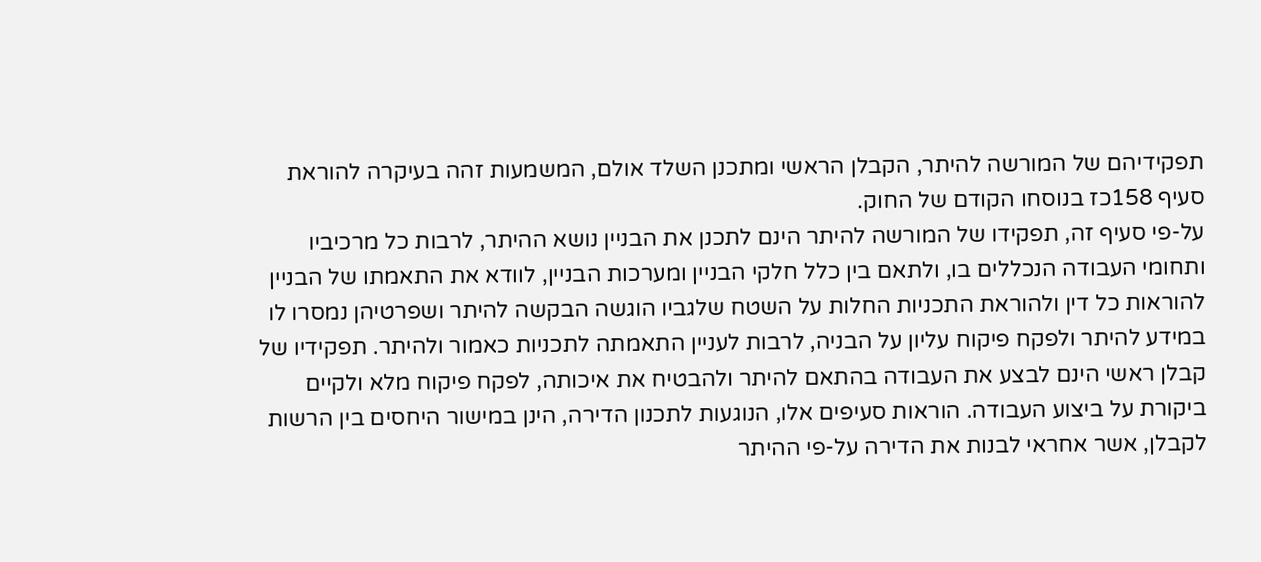תפקידיהם של המורשה להיתר, הקבלן הראשי ומתכנן השלד אולם, המשמעות זהה בעיקרה להוראת סעיף 158כז בנוסחו הקודם של החוק.
על-פי סעיף זה, תפקידו של המורשה להיתר הינם לתכנן את הבניין נושא ההיתר, לרבות כל מרכיביו ותחומי העבודה הנכללים בו, ולתאם בין כלל חלקי הבניין ומערכות הבניין, לוודא את התאמתו של הבניין להוראות כל דין ולהוראת התכניות החלות על השטח שלגביו הוגשה הבקשה להיתר ושפרטיהן נמסרו לו במידע להיתר ולפקח פיקוח עליון על הבניה, לרבות לעניין התאמתה לתכניות כאמור ולהיתר. תפקידיו של קבלן ראשי הינם לבצע את העבודה בהתאם להיתר ולהבטיח את איכותה, לפקח פיקוח מלא ולקיים ביקורת על ביצוע העבודה. הוראות סעיפים אלו, הנוגעות לתכנון הדירה, הינן במישור היחסים בין הרשות לקבלן, אשר אחראי לבנות את הדירה על-פי ההיתר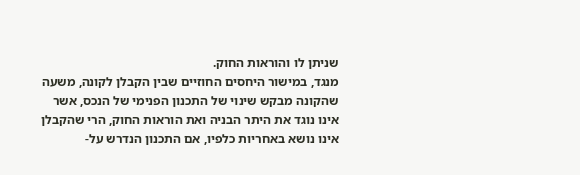שניתן לו והוראות החוק.
מנגד, במישור היחסים החוזיים שבין הקבלן לקונה, משעה שהקונה מבקש שינוי של התכנון הפנימי של הנכס, אשר אינו נוגד את היתר הבניה ואת הוראות החוק, הרי שהקבלן אינו נושא באחריות כלפיו, אם התכנון הנדרש על-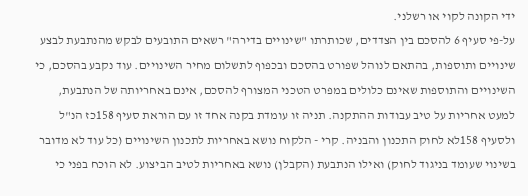ידי הקונה לקוי או רשלני.
על-פי סעיף 6 להסכם בין הצדדים, שכותרתו "שינויים בדירה" רשאים התובעים לבקש מהנתבעת לבצע שינויים ותוספות, בהתאם לנוהל שפורט בהסכם ובכפוף לתשלום מחיר השינויים. עוד נקבע בהסכם, כי השינויים והתוספות שאינם כלולים במפרט הטכני המצורף להסכם, אינם באחריותה של הנתבעת, למעט אחריות על טיב עבודות ההתקנה. תניה זו עומדת בקנה אחד זו עם הוראת סעיף 158כז הנ"ל ולסעיף 158לא לחוק התכנון והבניה. קרי - הלקוח נושא באחריות לתכנון השינויים (כל עוד לא מדובר בשינוי שעומד בניגוד לחוק) ואילו הנתבעת (הקבלן) נושא באחריות לטיב הביצוע. לא הוכח בפני כי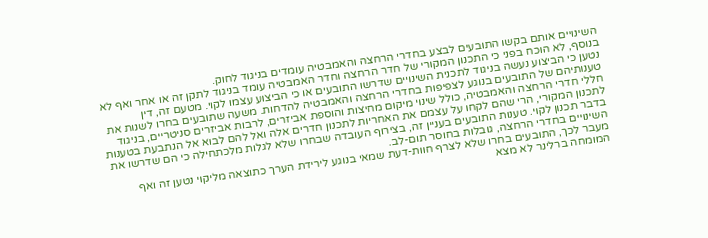השינויים אותם בקשו התובעים לבצע בחדרי הרחצה והאמבטיה עומדים בניגוד לחוק.
בנוסף, לא הוכח בפני כי התכנון המקורי של חדר הרחצה וחדר האמבטיה עומד בניגוד לתקן זה או אחר ואף לא נטען כי הביצוע נעשה בניגוד לתכנית השינויים שדרשו התובעים או כי הביצוע עצמו לקוי. מטעם זה, דין טענותיהם של התובעים בנוגע לצפיפות בחדרי הרחצה והאמבטיה להדחות. משעה שתובעים בחרו לשנות את חללי חדרי הרחצה והאמבטיה, כולל שינוי מיקום מחיצות והוספת אביזרים, לרבות אביזרים סניטריים, בניגוד לתכנון המקורי, הרי שהם לקחו על עצמם את האחריות לתכנון חדרים אלה ואל להם לבוא אל הנתבעת בטענות בדבר תכנון לקוי. טענות התובעים בעניין זה, בצירוף העובדה שבחרו שלא לגלות מלכתחילה כי הם שדרשו את השינויים בחדרי הרחצה, גובלות בחוסר תום-לב.
מעבר לכך, התובעים בחרו שלא לצרף חוות-דעת שמאי בנוגע לירידת הערך כתוצאה מליקוי נטען זה ואף המומחה ברלינר לא מצא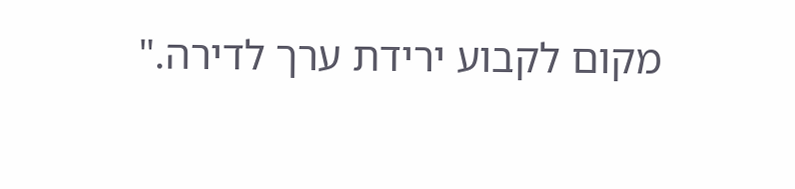מקום לקבוע ירידת ערך לדירה."